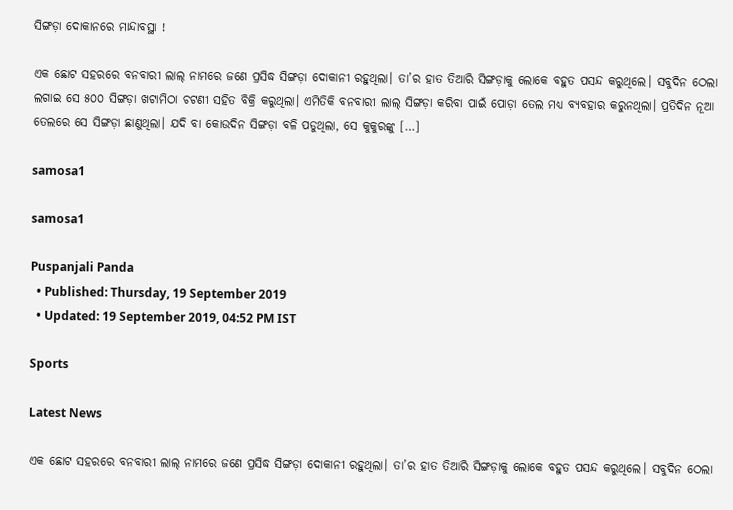ସିଙ୍ଗଡ଼ା ଦୋକାନରେ ମାନ୍ଦାବସ୍ଥା !

ଏକ ଛୋଟ ସହରରେ ବନବାରୀ ଲାଲ୍‌ ନାମରେ ଜଣେ ପ୍ରସିଦ୍ଧ ସିଙ୍ଗଡ଼ା ଦୋକାନୀ ରହୁଥିଲା। ତା’ର ହାତ ତିଆରି ସିଙ୍ଗଡ଼ାକୁ ଲୋକେ ବହୁତ ପସନ୍ଦ କରୁଥିଲେ। ସବୁଦିନ ଠେଲା ଲଗାଇ ସେ ୫୦୦ ସିଙ୍ଗଡ଼ା ଖଟାମିଠା ଚଟଣୀ ସହିତ ବିକ୍ରି କରୁଥିଲା। ଏମିତିକି ବନବାରୀ ଲାଲ୍‌ ସିଙ୍ଗଡ଼ା କରିବା ପାଇଁ ପୋଡ଼ା ତେଲ ମଧ୍ୟ ବ୍ୟବହାର କରୁନଥିଲା। ପ୍ରତିଦିନ ନୂଆ ତେଲରେ ସେ ସିଙ୍ଗଡ଼ା ଛାଣୁଥିଲା। ଯଦି ବା କୋଉଦିନ ସିଙ୍ଗଡ଼ା ବଳି ପଡୁଥିଲା, ସେ କୁକୁରଙ୍କୁ […]

samosa1

samosa1

Puspanjali Panda
  • Published: Thursday, 19 September 2019
  • Updated: 19 September 2019, 04:52 PM IST

Sports

Latest News

ଏକ ଛୋଟ ସହରରେ ବନବାରୀ ଲାଲ୍‌ ନାମରେ ଜଣେ ପ୍ରସିଦ୍ଧ ସିଙ୍ଗଡ଼ା ଦୋକାନୀ ରହୁଥିଲା। ତା’ର ହାତ ତିଆରି ସିଙ୍ଗଡ଼ାକୁ ଲୋକେ ବହୁତ ପସନ୍ଦ କରୁଥିଲେ। ସବୁଦିନ ଠେଲା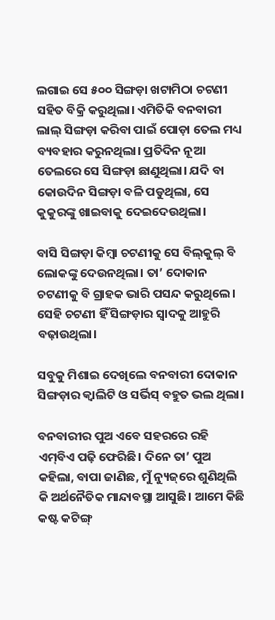ଲଗାଇ ସେ ୫୦୦ ସିଙ୍ଗଡ଼ା ଖଟାମିଠା ଚଟଣୀ ସହିତ ବିକ୍ରି କରୁଥିଲା। ଏମିତିକି ବନବାରୀ ଲାଲ୍‌ ସିଙ୍ଗଡ଼ା କରିବା ପାଇଁ ପୋଡ଼ା ତେଲ ମଧ୍ୟ ବ୍ୟବହାର କରୁନଥିଲା। ପ୍ରତିଦିନ ନୂଆ ତେଲରେ ସେ ସିଙ୍ଗଡ଼ା ଛାଣୁଥିଲା। ଯଦି ବା କୋଉଦିନ ସିଙ୍ଗଡ଼ା ବଳି ପଡୁଥିଲା, ସେ କୁକୁରଙ୍କୁ ଖାଇବାକୁ ଦେଇଦେଉଥିଲା।

ବାସି ସିଙ୍ଗଡ଼ା କିମ୍ୱା ଚଟଣୀକୁ ସେ ବିଲ୍‌କୁଲ୍‌ ବି ଲୋକଙ୍କୁ ଦେଉନଥିଲା। ତା’ ଦୋକାନ ଚଟଣୀକୁ ବି ଗ୍ରାହକ ଭାରି ପସନ୍ଦ କରୁଥିଲେ। ସେହି ଚଟଣୀ ହିଁ ସିଙ୍ଗଡ଼ାର ସ୍ୱାଦକୁ ଆହୁରି ବଢ଼ାଉଥିଲା।

ସବୁକୁ ମିଶାଇ ଦେଖିଲେ ବନବାରୀ ଦୋକାନ ସିଙ୍ଗଡ଼ାର କ୍ୱାଲିଟି ଓ ସର୍ଭିସ୍‌ ବହୁତ ଭଲ ଥିଲା।

ବନବାରୀର ପୁଅ ଏବେ ସହରରେ ରହି ଏମ୍‌ବିଏ ପଢ଼ି ଫେରିଛି। ଦିନେ ତା’ ପୁଅ କହିଲା, ବାପା ଜାଣିଛ, ମୁଁ ନ୍ୟୁଜ୍‌ରେ ଶୁଣିଥିଲି କି ଅର୍ଥନୈତିକ ମାନ୍ଦାବସ୍ଥା ଆସୁଛି। ଆମେ କିଛି କଷ୍ଟ କଟିଙ୍ଗ୍‌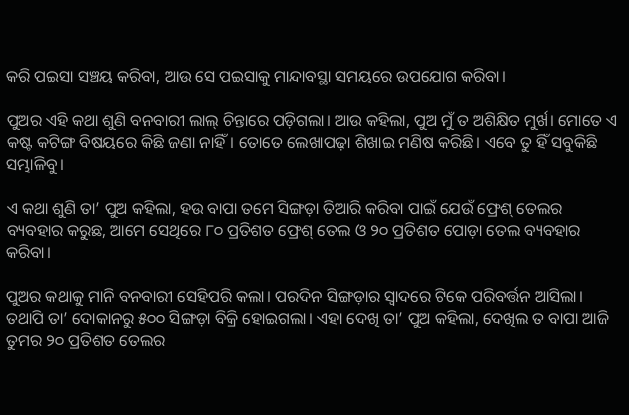କରି ପଇସା ସଞ୍ଚୟ କରିବା, ଆଉ ସେ ପଇସାକୁ ମାନ୍ଦାବସ୍ଥା ସମୟରେ ଉପଯୋଗ କରିବା।

ପୁଅର ଏହି କଥା ଶୁଣି ବନବାରୀ ଲାଲ୍‌ ଚିନ୍ତାରେ ପଡ଼ିଗଲା। ଆଉ କହିଲା, ପୁଅ ମୁଁ ତ ଅଶିକ୍ଷିତ ମୁର୍ଖ। ମୋତେ ଏ କଷ୍ଟ କଟିଙ୍ଗ ବିଷୟରେ କିଛି ଜଣା ନାହିଁ। ତୋତେ ଲେଖାପଢ଼ା ଶିଖାଇ ମଣିଷ କରିଛି। ଏବେ ତୁ ହିଁ ସବୁକିଛି ସମ୍ଭାଳିବୁ।

ଏ କଥା ଶୁଣି ତା’ ପୁଅ କହିଲା, ହଉ ବାପା ତମେ ସିଙ୍ଗଡ଼ା ତିଆରି କରିବା ପାଇଁ ଯେଉଁ ଫ୍ରେଶ୍‌ ତେଲର ବ୍ୟବହାର କରୁଛ, ଆମେ ସେଥିରେ ୮୦ ପ୍ରତିଶତ ଫ୍ରେଶ୍ ତେଲ ଓ ୨୦ ପ୍ରତିଶତ ପୋଡ଼ା ତେଲ ବ୍ୟବହାର କରିବା।

ପୁଅର କଥାକୁ ମାନି ବନବାରୀ ସେହିପରି କଲା। ପରଦିନ ସିଙ୍ଗଡ଼ାର ସ୍ୱାଦରେ ଟିକେ ପରିବର୍ତ୍ତନ ଆସିଲା। ତଥାପି ତା’ ଦୋକାନରୁ ୫୦୦ ସିଙ୍ଗଡ଼ା ବିକ୍ରି ହୋଇଗଲା। ଏହା ଦେଖି ତା’ ପୁଅ କହିଲା, ଦେଖିଲ ତ ବାପା ଆଜି ତୁମର ୨୦ ପ୍ରତିଶତ ତେଲର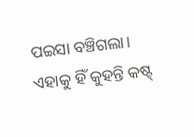ପଇସା ବଞ୍ଚିଗଲା। ଏହାକୁ ହିଁ କୁହନ୍ତି କଷ୍ଟ୍‌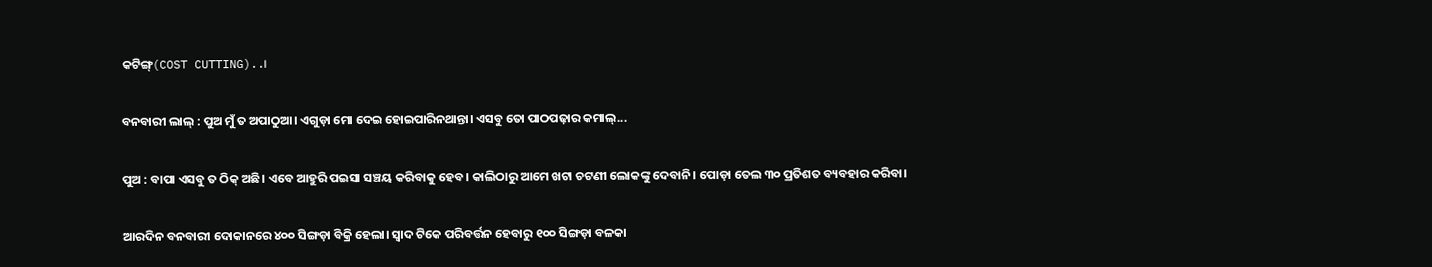କଟିଙ୍ଗ୍‌(COST CUTTING)..।

ବନବାରୀ ଲାଲ୍‌ : ପୁଅ ମୁଁ ତ ଅପାଠୁଆ। ଏଗୁଡ଼ା ମୋ ଦେଇ ହୋଇପାରିନଥାନ୍ତା। ଏସବୁ ତୋ ପାଠପଢ଼ାର କମାଲ୍‌...

ପୁଅ : ବାପା ଏସବୁ ତ ଠିକ୍‌ ଅଛି। ଏବେ ଆହୁରି ପଇସା ସଞ୍ଚୟ କରିବାକୁ ହେବ। କାଲିଠାରୁ ଆମେ ଖଟା ଚଟଣୀ ଲୋକଙ୍କୁ ଦେବାନି। ପୋଡ଼ା ତେଲ ୩୦ ପ୍ରତିଶତ ବ୍ୟବହାର କରିବା।

ଆରଦିନ ବନବାରୀ ଦୋକାନରେ ୪୦୦ ସିଙ୍ଗଡ଼ା ବିକ୍ରି ହେଲା। ସ୍ୱାଦ ଟିକେ ପରିବର୍ତ୍ତନ ହେବାରୁ ୧୦୦ ସିଙ୍ଗଡ଼ା ବଳକା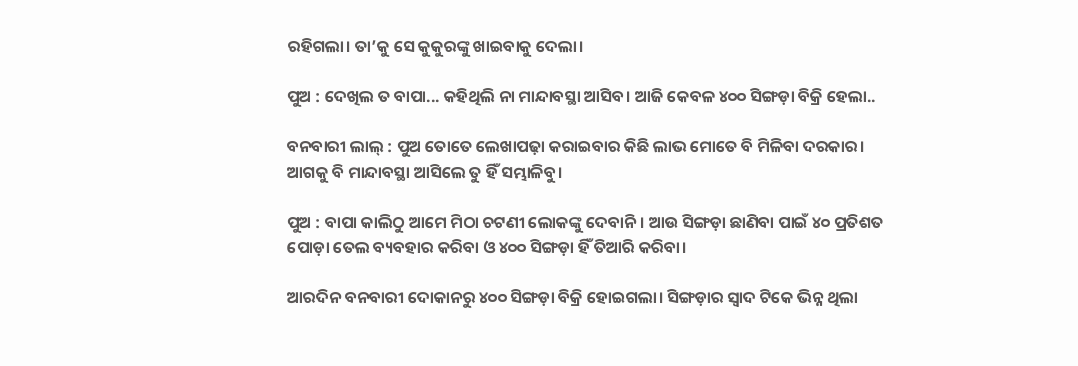ରହିଗଲା। ତା’କୁ ସେ କୁକୁରଙ୍କୁ ଖାଇବାକୁ ଦେଲା।

ପୁଅ : ଦେଖିଲ ତ ବାପା... କହିଥିଲି ନା ମାନ୍ଦାବସ୍ଥା ଆସିବ। ଆଜି କେବଳ ୪୦୦ ସିଙ୍ଗଡ଼ା ବିକ୍ରି ହେଲା..

ବନବାରୀ ଲାଲ୍‌ : ପୁଅ ତୋତେ ଲେଖାପଢ଼ା କରାଇବାର କିଛି ଲାଭ ମୋତେ ବି ମିଳିବା ଦରକାର। ଆଗକୁ ବି ମାନ୍ଦାବସ୍ଥା ଆସିଲେ ତୁ ହିଁ ସମ୍ଭାଳିବୁ।

ପୁଅ : ବାପା କାଲିଠୁ ଆମେ ମିଠା ଚଟଣୀ ଲୋକଙ୍କୁ ଦେବାନି। ଆଉ ସିଙ୍ଗଡ଼ା ଛାଣିବା ପାଇଁ ୪୦ ପ୍ରତିଶତ ପୋଡ଼ା ତେଲ ବ୍ୟବହାର କରିବା ଓ ୪୦୦ ସିଙ୍ଗଡ଼ା ହିଁ ତିଆରି କରିବା।

ଆରଦିନ ବନବାରୀ ଦୋକାନରୁ ୪୦୦ ସିଙ୍ଗଡ଼ା ବିକ୍ରି ହୋଇଗଲା। ସିଙ୍ଗଡ଼ାର ସ୍ୱାଦ ଟିକେ ଭିନ୍ନ ଥିଲା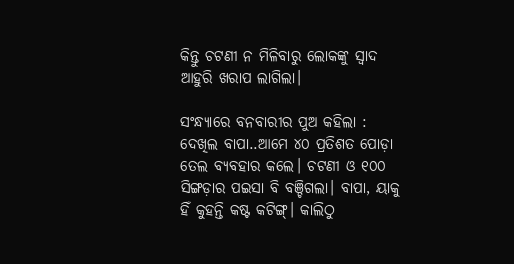କିନ୍ତୁ ଚଟଣୀ ନ ମିଳିବାରୁ ଲୋକଙ୍କୁ ସ୍ୱାଦ ଆହୁରି ଖରାପ ଲାଗିଲା।

ସଂନ୍ଧ୍ୟାରେ ବନବାରୀର ପୁଅ କହିଲା : ଦେଖିଲ ବାପା..ଆମେ ୪୦ ପ୍ରତିଶତ ପୋଡ଼ା ତେଲ ବ୍ୟବହାର କଲେ। ଚଟଣୀ ଓ ୧୦୦ ସିଙ୍ଗଡ଼ାର ପଇସା ବି ବଞ୍ଚିଗଲା। ବାପା, ୟାକୁ ହିଁ କୁହନ୍ତି କଷ୍ଟ କଟିଙ୍ଗ୍‌। କାଲିଠୁ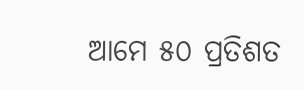ଆମେ ୫୦ ପ୍ରତିଶତ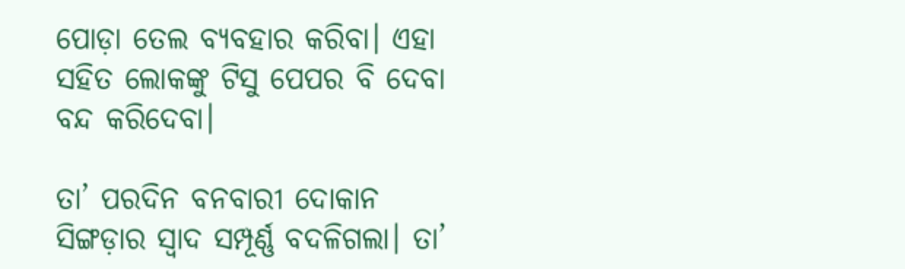ପୋଡ଼ା ତେଲ ବ୍ୟବହାର କରିବା। ଏହା ସହିତ ଲୋକଙ୍କୁ ଟିସୁ ପେପର ବି ଦେବା ବନ୍ଦ କରିଦେବା।

ତା’ ପରଦିନ ବନବାରୀ ଦୋକାନ ସିଙ୍ଗଡ଼ାର ସ୍ୱାଦ ସମ୍ପୂର୍ଣ୍ଣ ବଦଳିଗଲା। ତା’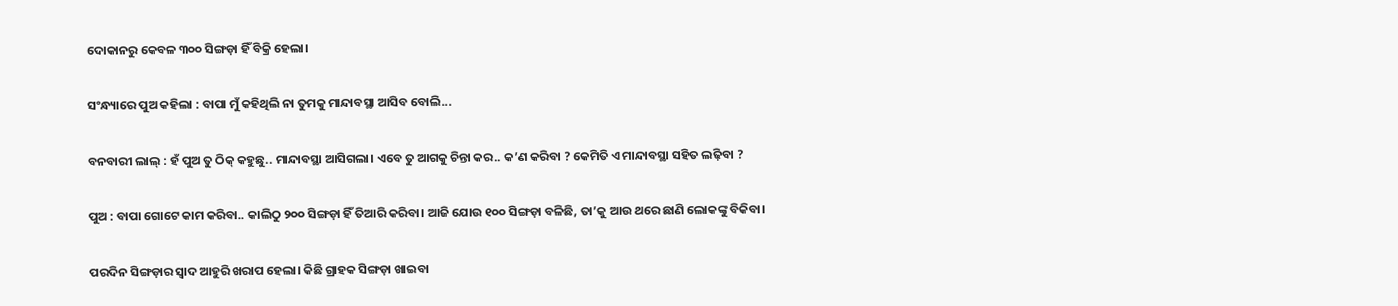ଦୋକାନରୁ କେବଳ ୩୦୦ ସିଙ୍ଗଡ଼ା ହିଁ ବିକ୍ରି ହେଲା।

ସଂନ୍ଧ୍ୟାରେ ପୁଅ କହିଲା : ବାପା ମୁଁ କହିଥିଲି ନା ତୁମକୁ ମାନ୍ଦାବସ୍ଥା ଆସିବ ବୋଲି...

ବନବାରୀ ଲାଲ୍‌ : ହଁ ପୁଅ ତୁ ଠିକ୍‌ କହୁଛୁ.. ମାନ୍ଦାବସ୍ଥା ଆସିଗଲା। ଏବେ ତୁ ଆଗକୁ ଚିନ୍ତା କର.. କ’ଣ କରିବା ? କେମିତି ଏ ମାନ୍ଦାବସ୍ଥା ସହିତ ଲଢ଼ିବା ?

ପୁଅ : ବାପା ଗୋଟେ କାମ କରିବା.. କାଲିଠୁ ୨୦୦ ସିଙ୍ଗଡ଼ା ହିଁ ତିଆରି କରିବା। ଆଜି ଯୋଉ ୧୦୦ ସିଙ୍ଗଡ଼ା ବଳିଛି, ତା’କୁ ଆଉ ଥରେ ଛାଣି ଲୋକଙ୍କୁ ବିକିବା।

ପରଦିନ ସିଙ୍ଗଡ଼ାର ସ୍ୱାଦ ଆହୁରି ଖରାପ ହେଲା। କିଛି ଗ୍ରାହକ ସିଙ୍ଗଡ଼ା ଖାଇବା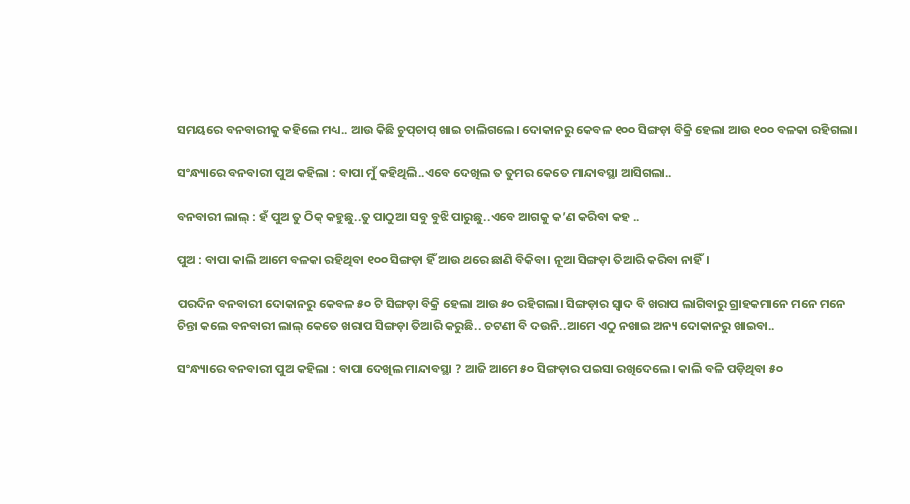ସମୟରେ ବନବାରୀକୁ କହିଲେ ମଧ୍ୟ.. ଆଉ କିଛି ଚୁପ୍‌ଚାପ୍ ଖାଇ ଚାଲିଗଲେ। ଦୋକାନରୁ କେବଳ ୧୦୦ ସିଙ୍ଗଡ଼ା ବିକ୍ରି ହେଲା ଆଉ ୧୦୦ ବଳକା ରହିଗଲା।

ସଂନ୍ଧ୍ୟାରେ ବନବାରୀ ପୁଅ କହିଲା : ବାପା ମୁଁ କହିଥିଲି..ଏବେ ଦେଖିଲ ତ ତୁମର କେତେ ମାନ୍ଦାବସ୍ଥା ଆସିଗଲା..

ବନବାରୀ ଲାଲ୍‌ : ହଁ ପୁଅ ତୁ ଠିକ୍ କହୁଛୁ..ତୁ ପାଠୁଆ ସବୁ ବୁଝି ପାରୁଛୁ..ଏବେ ଆଗକୁ କ’ଣ କରିବା କହ ..

ପୁଅ : ବାପା କାଲି ଆମେ ବଳକା ରହିଥିବା ୧୦୦ ସିଙ୍ଗଡ଼ା ହିଁ ଆଉ ଥରେ ଛାଣି ବିକିବା। ନୂଆ ସିଙ୍ଗଡ଼ା ତିଆରି କରିବା ନାହିଁ।

ପରଦିନ ବନବାରୀ ଦୋକାନରୁ କେବଳ ୫୦ ଟି ସିଙ୍ଗଡ଼ା ବିକ୍ରି ହେଲା ଆଉ ୫୦ ରହିଗଲା। ସିଙ୍ଗଡ଼ାର ସ୍ୱାଦ ବି ଖରାପ ଲାଗିବାରୁ ଗ୍ରାହକମାନେ ମନେ ମନେ ଚିନ୍ତା କଲେ ବନବାରୀ ଲାଲ୍‌ କେତେ ଖରାପ ସିଙ୍ଗଡ଼ା ତିଆରି କରୁଛି.. ଚଟଣୀ ବି ଦଉନି..ଆମେ ଏଠୁ ନଖାଇ ଅନ୍ୟ ଦୋକାନରୁ ଖାଇବା..

ସଂନ୍ଧ୍ୟାରେ ବନବାରୀ ପୁଅ କହିଲା : ବାପା ଦେଖିଲ ମାନ୍ଦାବସ୍ଥା ? ଆଜି ଆମେ ୫୦ ସିଙ୍ଗଡ଼ାର ପଇସା ରଖିଦେଲେ। କାଲି ବଳି ପଡ଼ିଥିବା ୫୦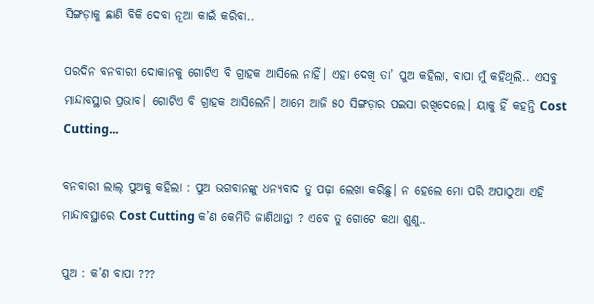ସିଙ୍ଗଡ଼ାକୁ ଛାଣି ବିକି ଦେବା ନୂଆ କାଇଁ କରିବା..

ପରଦିନ ବନବାରୀ ଦୋକାନକୁ ଗୋଟିଏ ବି ଗ୍ରାହକ ଆସିଲେ ନାହିଁ। ଏହା ଦେଖି ତା’ ପୁଅ କହିଲା, ବାପା ମୁଁ କହିଥିଲି.. ଏସବୁ ମାନ୍ଦାବସ୍ଥାର ପ୍ରଭାବ। ଗୋଟିଏ ବି ଗ୍ରାହକ ଆସିଲେନି। ଆମେ ଆଜି ୫୦ ସିଙ୍ଗଡ଼ାର ପଇସା ରଖିଦେଲେ। ୟାକୁ ହିଁ କହନ୍ତି Cost Cutting...

ବନବାରୀ ଲାଲ୍ ପୁଅକୁ କହିଲା : ପୁଅ ଭଗବାନଙ୍କୁ ଧନ୍ୟବାଦ ତୁ ପଢ଼ା ଲେଖା କରିଛୁ। ନ ହେଲେ ମୋ ପରି ଅପାଠୁଆ ଏହି ମାନ୍ଦାବସ୍ଥାରେ Cost Cutting କ’ଣ କେମିତି ଜାଣିଥାନ୍ତା ? ଏବେ ତୁ ଗୋଟେ କଥା ଶୁଣୁ..

ପୁଅ : କ’ଣ ବାପା ???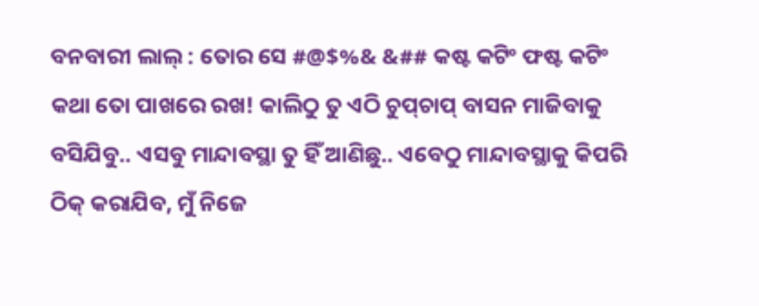ବନବାରୀ ଲାଲ୍‌ : ତୋର ସେ #@$%& &## କଷ୍ଟ କଟିଂ ଫଷ୍ଟ କଟିଂ କଥା ତୋ ପାଖରେ ରଖ! କାଲିଠୁ ତୁ ଏଠି ଚୁପ୍‌ଚାପ୍ ବାସନ ମାଜିବାକୁ ବସିଯିବୁ.. ଏସବୁ ମାନ୍ଦାବସ୍ଥା ତୁ ହିଁ ଆଣିଛୁ.. ଏବେଠୁ ମାନ୍ଦାବସ୍ଥାକୁ କିପରି ଠିକ୍‌ କରାଯିବ, ମୁଁ ନିଜେ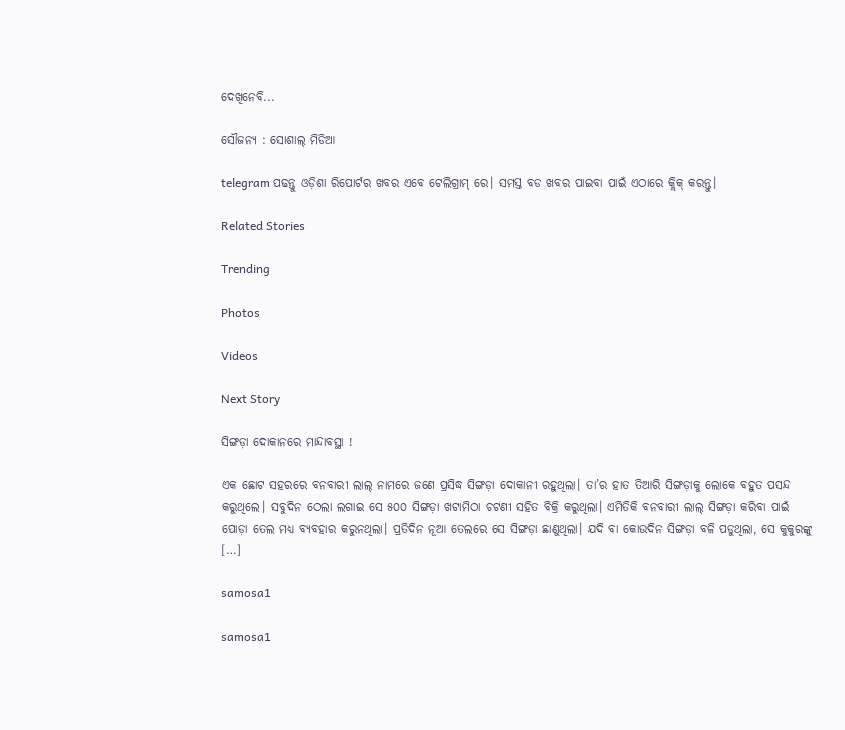ଦେଖିନେବି...

ସୌଜନ୍ୟ : ସୋଶାଲ୍‌ ମିଡିଆ

telegram ପଢନ୍ତୁ ଓଡ଼ିଶା ରିପୋର୍ଟର ଖବର ଏବେ ଟେଲିଗ୍ରାମ୍ ରେ। ସମସ୍ତ ବଡ ଖବର ପାଇବା ପାଇଁ ଏଠାରେ କ୍ଲିକ୍ କରନ୍ତୁ।

Related Stories

Trending

Photos

Videos

Next Story

ସିଙ୍ଗଡ଼ା ଦୋକାନରେ ମାନ୍ଦାବସ୍ଥା !

ଏକ ଛୋଟ ସହରରେ ବନବାରୀ ଲାଲ୍‌ ନାମରେ ଜଣେ ପ୍ରସିଦ୍ଧ ସିଙ୍ଗଡ଼ା ଦୋକାନୀ ରହୁଥିଲା। ତା’ର ହାତ ତିଆରି ସିଙ୍ଗଡ଼ାକୁ ଲୋକେ ବହୁତ ପସନ୍ଦ କରୁଥିଲେ। ସବୁଦିନ ଠେଲା ଲଗାଇ ସେ ୫୦୦ ସିଙ୍ଗଡ଼ା ଖଟାମିଠା ଚଟଣୀ ସହିତ ବିକ୍ରି କରୁଥିଲା। ଏମିତିକି ବନବାରୀ ଲାଲ୍‌ ସିଙ୍ଗଡ଼ା କରିବା ପାଇଁ ପୋଡ଼ା ତେଲ ମଧ୍ୟ ବ୍ୟବହାର କରୁନଥିଲା। ପ୍ରତିଦିନ ନୂଆ ତେଲରେ ସେ ସିଙ୍ଗଡ଼ା ଛାଣୁଥିଲା। ଯଦି ବା କୋଉଦିନ ସିଙ୍ଗଡ଼ା ବଳି ପଡୁଥିଲା, ସେ କୁକୁରଙ୍କୁ […]

samosa1

samosa1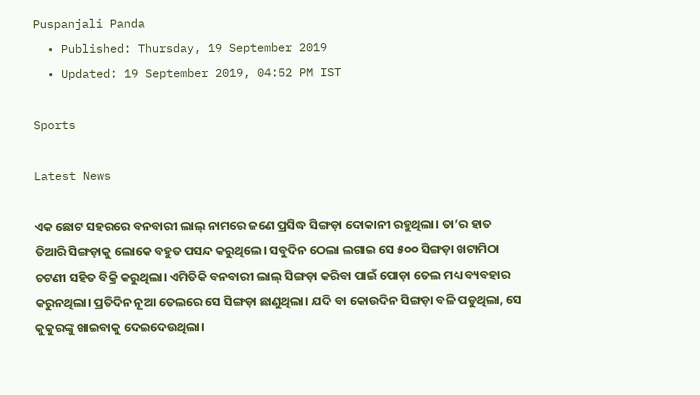Puspanjali Panda
  • Published: Thursday, 19 September 2019
  • Updated: 19 September 2019, 04:52 PM IST

Sports

Latest News

ଏକ ଛୋଟ ସହରରେ ବନବାରୀ ଲାଲ୍‌ ନାମରେ ଜଣେ ପ୍ରସିଦ୍ଧ ସିଙ୍ଗଡ଼ା ଦୋକାନୀ ରହୁଥିଲା। ତା’ର ହାତ ତିଆରି ସିଙ୍ଗଡ଼ାକୁ ଲୋକେ ବହୁତ ପସନ୍ଦ କରୁଥିଲେ। ସବୁଦିନ ଠେଲା ଲଗାଇ ସେ ୫୦୦ ସିଙ୍ଗଡ଼ା ଖଟାମିଠା ଚଟଣୀ ସହିତ ବିକ୍ରି କରୁଥିଲା। ଏମିତିକି ବନବାରୀ ଲାଲ୍‌ ସିଙ୍ଗଡ଼ା କରିବା ପାଇଁ ପୋଡ଼ା ତେଲ ମଧ୍ୟ ବ୍ୟବହାର କରୁନଥିଲା। ପ୍ରତିଦିନ ନୂଆ ତେଲରେ ସେ ସିଙ୍ଗଡ଼ା ଛାଣୁଥିଲା। ଯଦି ବା କୋଉଦିନ ସିଙ୍ଗଡ଼ା ବଳି ପଡୁଥିଲା, ସେ କୁକୁରଙ୍କୁ ଖାଇବାକୁ ଦେଇଦେଉଥିଲା।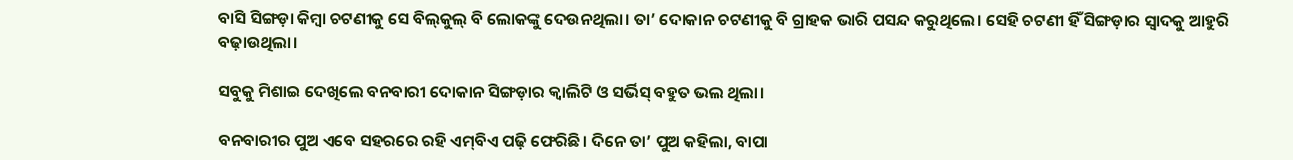ବାସି ସିଙ୍ଗଡ଼ା କିମ୍ୱା ଚଟଣୀକୁ ସେ ବିଲ୍‌କୁଲ୍‌ ବି ଲୋକଙ୍କୁ ଦେଉନଥିଲା। ତା’ ଦୋକାନ ଚଟଣୀକୁ ବି ଗ୍ରାହକ ଭାରି ପସନ୍ଦ କରୁଥିଲେ। ସେହି ଚଟଣୀ ହିଁ ସିଙ୍ଗଡ଼ାର ସ୍ୱାଦକୁ ଆହୁରି ବଢ଼ାଉଥିଲା।

ସବୁକୁ ମିଶାଇ ଦେଖିଲେ ବନବାରୀ ଦୋକାନ ସିଙ୍ଗଡ଼ାର କ୍ୱାଲିଟି ଓ ସର୍ଭିସ୍‌ ବହୁତ ଭଲ ଥିଲା।

ବନବାରୀର ପୁଅ ଏବେ ସହରରେ ରହି ଏମ୍‌ବିଏ ପଢ଼ି ଫେରିଛି। ଦିନେ ତା’ ପୁଅ କହିଲା, ବାପା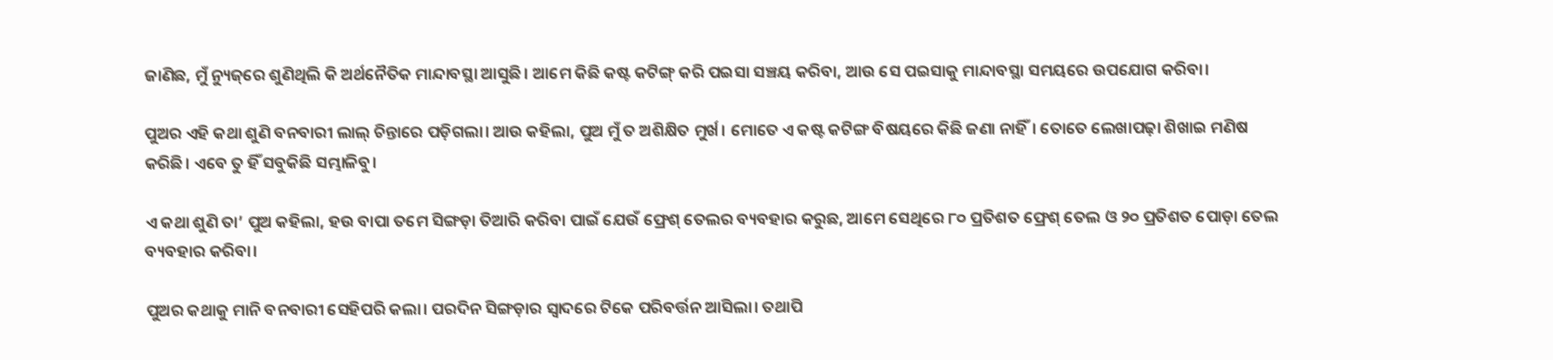ଜାଣିଛ, ମୁଁ ନ୍ୟୁଜ୍‌ରେ ଶୁଣିଥିଲି କି ଅର୍ଥନୈତିକ ମାନ୍ଦାବସ୍ଥା ଆସୁଛି। ଆମେ କିଛି କଷ୍ଟ କଟିଙ୍ଗ୍‌ କରି ପଇସା ସଞ୍ଚୟ କରିବା, ଆଉ ସେ ପଇସାକୁ ମାନ୍ଦାବସ୍ଥା ସମୟରେ ଉପଯୋଗ କରିବା।

ପୁଅର ଏହି କଥା ଶୁଣି ବନବାରୀ ଲାଲ୍‌ ଚିନ୍ତାରେ ପଡ଼ିଗଲା। ଆଉ କହିଲା, ପୁଅ ମୁଁ ତ ଅଶିକ୍ଷିତ ମୁର୍ଖ। ମୋତେ ଏ କଷ୍ଟ କଟିଙ୍ଗ ବିଷୟରେ କିଛି ଜଣା ନାହିଁ। ତୋତେ ଲେଖାପଢ଼ା ଶିଖାଇ ମଣିଷ କରିଛି। ଏବେ ତୁ ହିଁ ସବୁକିଛି ସମ୍ଭାଳିବୁ।

ଏ କଥା ଶୁଣି ତା’ ପୁଅ କହିଲା, ହଉ ବାପା ତମେ ସିଙ୍ଗଡ଼ା ତିଆରି କରିବା ପାଇଁ ଯେଉଁ ଫ୍ରେଶ୍‌ ତେଲର ବ୍ୟବହାର କରୁଛ, ଆମେ ସେଥିରେ ୮୦ ପ୍ରତିଶତ ଫ୍ରେଶ୍ ତେଲ ଓ ୨୦ ପ୍ରତିଶତ ପୋଡ଼ା ତେଲ ବ୍ୟବହାର କରିବା।

ପୁଅର କଥାକୁ ମାନି ବନବାରୀ ସେହିପରି କଲା। ପରଦିନ ସିଙ୍ଗଡ଼ାର ସ୍ୱାଦରେ ଟିକେ ପରିବର୍ତ୍ତନ ଆସିଲା। ତଥାପି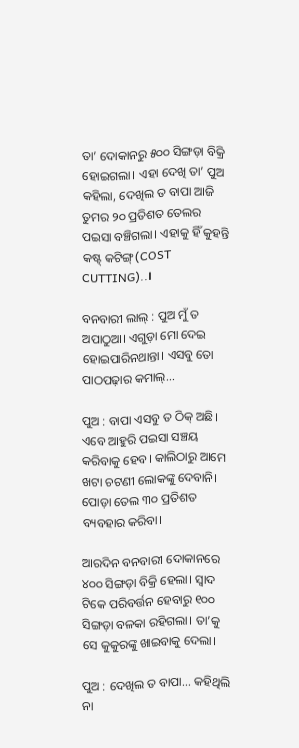ତା’ ଦୋକାନରୁ ୫୦୦ ସିଙ୍ଗଡ଼ା ବିକ୍ରି ହୋଇଗଲା। ଏହା ଦେଖି ତା’ ପୁଅ କହିଲା, ଦେଖିଲ ତ ବାପା ଆଜି ତୁମର ୨୦ ପ୍ରତିଶତ ତେଲର ପଇସା ବଞ୍ଚିଗଲା। ଏହାକୁ ହିଁ କୁହନ୍ତି କଷ୍ଟ୍‌ କଟିଙ୍ଗ୍‌(COST CUTTING)..।

ବନବାରୀ ଲାଲ୍‌ : ପୁଅ ମୁଁ ତ ଅପାଠୁଆ। ଏଗୁଡ଼ା ମୋ ଦେଇ ହୋଇପାରିନଥାନ୍ତା। ଏସବୁ ତୋ ପାଠପଢ଼ାର କମାଲ୍‌...

ପୁଅ : ବାପା ଏସବୁ ତ ଠିକ୍‌ ଅଛି। ଏବେ ଆହୁରି ପଇସା ସଞ୍ଚୟ କରିବାକୁ ହେବ। କାଲିଠାରୁ ଆମେ ଖଟା ଚଟଣୀ ଲୋକଙ୍କୁ ଦେବାନି। ପୋଡ଼ା ତେଲ ୩୦ ପ୍ରତିଶତ ବ୍ୟବହାର କରିବା।

ଆରଦିନ ବନବାରୀ ଦୋକାନରେ ୪୦୦ ସିଙ୍ଗଡ଼ା ବିକ୍ରି ହେଲା। ସ୍ୱାଦ ଟିକେ ପରିବର୍ତ୍ତନ ହେବାରୁ ୧୦୦ ସିଙ୍ଗଡ଼ା ବଳକା ରହିଗଲା। ତା’କୁ ସେ କୁକୁରଙ୍କୁ ଖାଇବାକୁ ଦେଲା।

ପୁଅ : ଦେଖିଲ ତ ବାପା... କହିଥିଲି ନା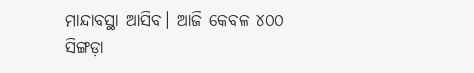ମାନ୍ଦାବସ୍ଥା ଆସିବ। ଆଜି କେବଳ ୪୦୦ ସିଙ୍ଗଡ଼ା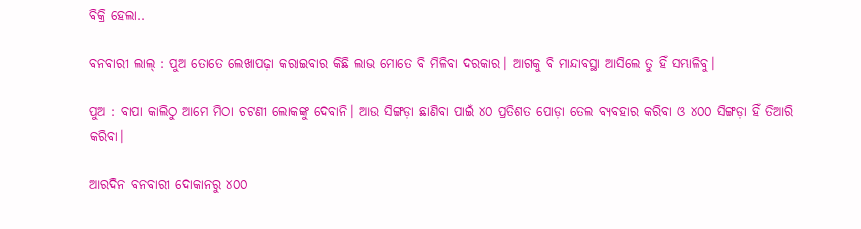ବିକ୍ରି ହେଲା..

ବନବାରୀ ଲାଲ୍‌ : ପୁଅ ତୋତେ ଲେଖାପଢ଼ା କରାଇବାର କିଛି ଲାଭ ମୋତେ ବି ମିଳିବା ଦରକାର। ଆଗକୁ ବି ମାନ୍ଦାବସ୍ଥା ଆସିଲେ ତୁ ହିଁ ସମ୍ଭାଳିବୁ।

ପୁଅ : ବାପା କାଲିଠୁ ଆମେ ମିଠା ଚଟଣୀ ଲୋକଙ୍କୁ ଦେବାନି। ଆଉ ସିଙ୍ଗଡ଼ା ଛାଣିବା ପାଇଁ ୪୦ ପ୍ରତିଶତ ପୋଡ଼ା ତେଲ ବ୍ୟବହାର କରିବା ଓ ୪୦୦ ସିଙ୍ଗଡ଼ା ହିଁ ତିଆରି କରିବା।

ଆରଦିନ ବନବାରୀ ଦୋକାନରୁ ୪୦୦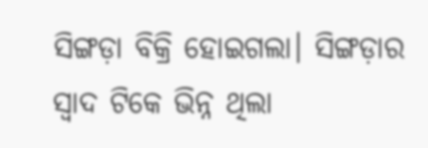ସିଙ୍ଗଡ଼ା ବିକ୍ରି ହୋଇଗଲା। ସିଙ୍ଗଡ଼ାର ସ୍ୱାଦ ଟିକେ ଭିନ୍ନ ଥିଲା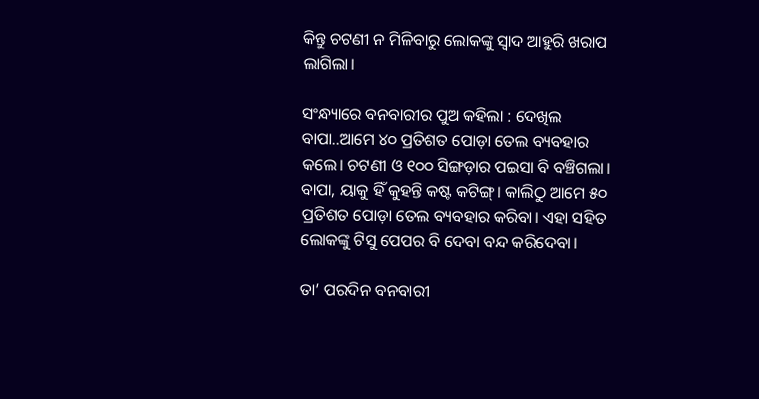କିନ୍ତୁ ଚଟଣୀ ନ ମିଳିବାରୁ ଲୋକଙ୍କୁ ସ୍ୱାଦ ଆହୁରି ଖରାପ ଲାଗିଲା।

ସଂନ୍ଧ୍ୟାରେ ବନବାରୀର ପୁଅ କହିଲା : ଦେଖିଲ ବାପା..ଆମେ ୪୦ ପ୍ରତିଶତ ପୋଡ଼ା ତେଲ ବ୍ୟବହାର କଲେ। ଚଟଣୀ ଓ ୧୦୦ ସିଙ୍ଗଡ଼ାର ପଇସା ବି ବଞ୍ଚିଗଲା। ବାପା, ୟାକୁ ହିଁ କୁହନ୍ତି କଷ୍ଟ କଟିଙ୍ଗ୍‌। କାଲିଠୁ ଆମେ ୫୦ ପ୍ରତିଶତ ପୋଡ଼ା ତେଲ ବ୍ୟବହାର କରିବା। ଏହା ସହିତ ଲୋକଙ୍କୁ ଟିସୁ ପେପର ବି ଦେବା ବନ୍ଦ କରିଦେବା।

ତା’ ପରଦିନ ବନବାରୀ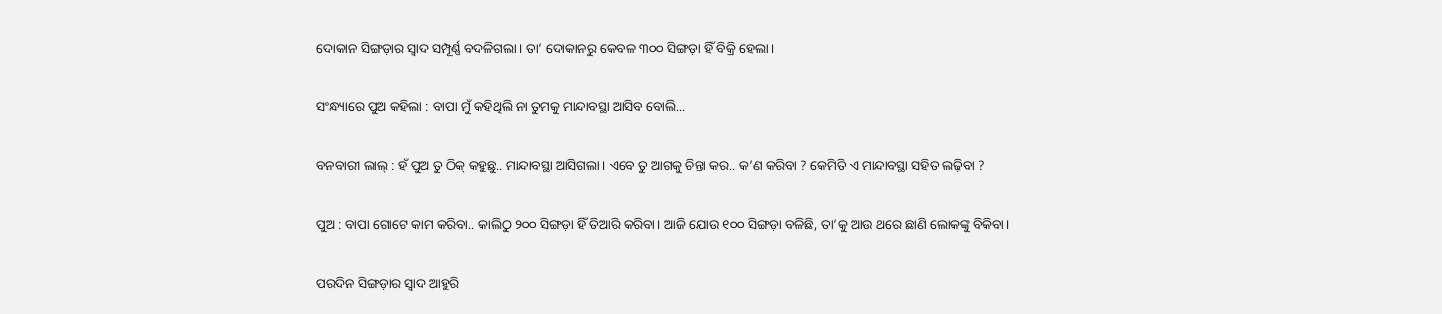ଦୋକାନ ସିଙ୍ଗଡ଼ାର ସ୍ୱାଦ ସମ୍ପୂର୍ଣ୍ଣ ବଦଳିଗଲା। ତା’ ଦୋକାନରୁ କେବଳ ୩୦୦ ସିଙ୍ଗଡ଼ା ହିଁ ବିକ୍ରି ହେଲା।

ସଂନ୍ଧ୍ୟାରେ ପୁଅ କହିଲା : ବାପା ମୁଁ କହିଥିଲି ନା ତୁମକୁ ମାନ୍ଦାବସ୍ଥା ଆସିବ ବୋଲି...

ବନବାରୀ ଲାଲ୍‌ : ହଁ ପୁଅ ତୁ ଠିକ୍‌ କହୁଛୁ.. ମାନ୍ଦାବସ୍ଥା ଆସିଗଲା। ଏବେ ତୁ ଆଗକୁ ଚିନ୍ତା କର.. କ’ଣ କରିବା ? କେମିତି ଏ ମାନ୍ଦାବସ୍ଥା ସହିତ ଲଢ଼ିବା ?

ପୁଅ : ବାପା ଗୋଟେ କାମ କରିବା.. କାଲିଠୁ ୨୦୦ ସିଙ୍ଗଡ଼ା ହିଁ ତିଆରି କରିବା। ଆଜି ଯୋଉ ୧୦୦ ସିଙ୍ଗଡ଼ା ବଳିଛି, ତା’କୁ ଆଉ ଥରେ ଛାଣି ଲୋକଙ୍କୁ ବିକିବା।

ପରଦିନ ସିଙ୍ଗଡ଼ାର ସ୍ୱାଦ ଆହୁରି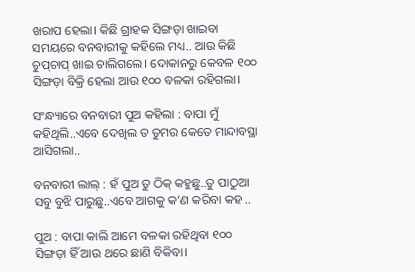ଖରାପ ହେଲା। କିଛି ଗ୍ରାହକ ସିଙ୍ଗଡ଼ା ଖାଇବା ସମୟରେ ବନବାରୀକୁ କହିଲେ ମଧ୍ୟ.. ଆଉ କିଛି ଚୁପ୍‌ଚାପ୍ ଖାଇ ଚାଲିଗଲେ। ଦୋକାନରୁ କେବଳ ୧୦୦ ସିଙ୍ଗଡ଼ା ବିକ୍ରି ହେଲା ଆଉ ୧୦୦ ବଳକା ରହିଗଲା।

ସଂନ୍ଧ୍ୟାରେ ବନବାରୀ ପୁଅ କହିଲା : ବାପା ମୁଁ କହିଥିଲି..ଏବେ ଦେଖିଲ ତ ତୁମର କେତେ ମାନ୍ଦାବସ୍ଥା ଆସିଗଲା..

ବନବାରୀ ଲାଲ୍‌ : ହଁ ପୁଅ ତୁ ଠିକ୍ କହୁଛୁ..ତୁ ପାଠୁଆ ସବୁ ବୁଝି ପାରୁଛୁ..ଏବେ ଆଗକୁ କ’ଣ କରିବା କହ ..

ପୁଅ : ବାପା କାଲି ଆମେ ବଳକା ରହିଥିବା ୧୦୦ ସିଙ୍ଗଡ଼ା ହିଁ ଆଉ ଥରେ ଛାଣି ବିକିବା।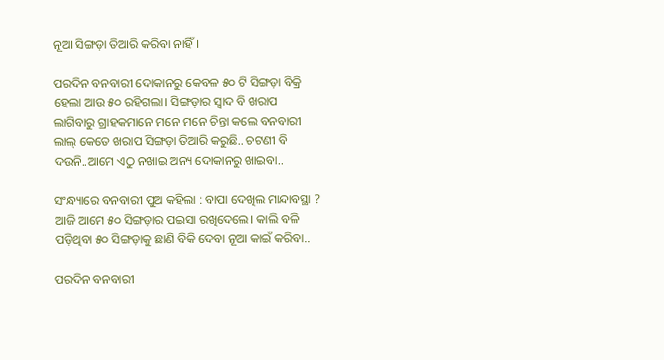ନୂଆ ସିଙ୍ଗଡ଼ା ତିଆରି କରିବା ନାହିଁ।

ପରଦିନ ବନବାରୀ ଦୋକାନରୁ କେବଳ ୫୦ ଟି ସିଙ୍ଗଡ଼ା ବିକ୍ରି ହେଲା ଆଉ ୫୦ ରହିଗଲା। ସିଙ୍ଗଡ଼ାର ସ୍ୱାଦ ବି ଖରାପ ଲାଗିବାରୁ ଗ୍ରାହକମାନେ ମନେ ମନେ ଚିନ୍ତା କଲେ ବନବାରୀ ଲାଲ୍‌ କେତେ ଖରାପ ସିଙ୍ଗଡ଼ା ତିଆରି କରୁଛି.. ଚଟଣୀ ବି ଦଉନି..ଆମେ ଏଠୁ ନଖାଇ ଅନ୍ୟ ଦୋକାନରୁ ଖାଇବା..

ସଂନ୍ଧ୍ୟାରେ ବନବାରୀ ପୁଅ କହିଲା : ବାପା ଦେଖିଲ ମାନ୍ଦାବସ୍ଥା ? ଆଜି ଆମେ ୫୦ ସିଙ୍ଗଡ଼ାର ପଇସା ରଖିଦେଲେ। କାଲି ବଳି ପଡ଼ିଥିବା ୫୦ ସିଙ୍ଗଡ଼ାକୁ ଛାଣି ବିକି ଦେବା ନୂଆ କାଇଁ କରିବା..

ପରଦିନ ବନବାରୀ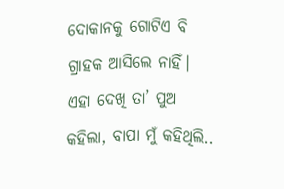ଦୋକାନକୁ ଗୋଟିଏ ବି ଗ୍ରାହକ ଆସିଲେ ନାହିଁ। ଏହା ଦେଖି ତା’ ପୁଅ କହିଲା, ବାପା ମୁଁ କହିଥିଲି..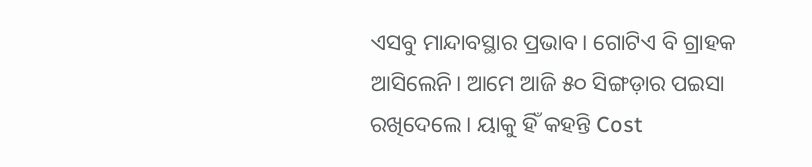ଏସବୁ ମାନ୍ଦାବସ୍ଥାର ପ୍ରଭାବ। ଗୋଟିଏ ବି ଗ୍ରାହକ ଆସିଲେନି। ଆମେ ଆଜି ୫୦ ସିଙ୍ଗଡ଼ାର ପଇସା ରଖିଦେଲେ। ୟାକୁ ହିଁ କହନ୍ତି Cost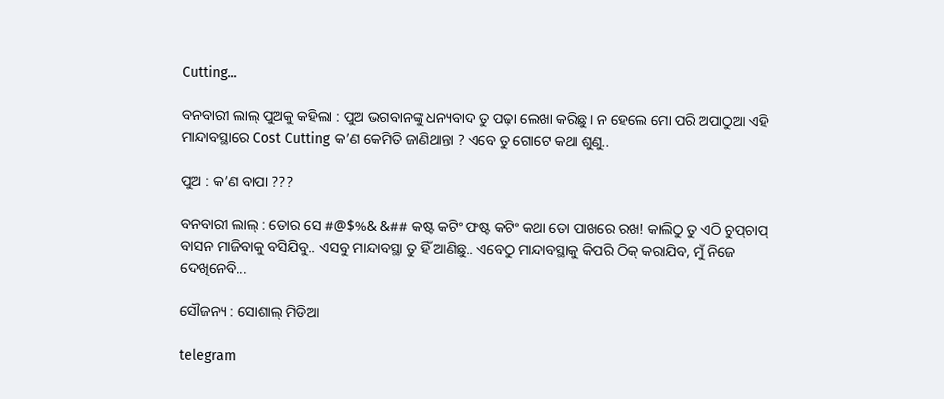Cutting...

ବନବାରୀ ଲାଲ୍ ପୁଅକୁ କହିଲା : ପୁଅ ଭଗବାନଙ୍କୁ ଧନ୍ୟବାଦ ତୁ ପଢ଼ା ଲେଖା କରିଛୁ। ନ ହେଲେ ମୋ ପରି ଅପାଠୁଆ ଏହି ମାନ୍ଦାବସ୍ଥାରେ Cost Cutting କ’ଣ କେମିତି ଜାଣିଥାନ୍ତା ? ଏବେ ତୁ ଗୋଟେ କଥା ଶୁଣୁ..

ପୁଅ : କ’ଣ ବାପା ???

ବନବାରୀ ଲାଲ୍‌ : ତୋର ସେ #@$%& &## କଷ୍ଟ କଟିଂ ଫଷ୍ଟ କଟିଂ କଥା ତୋ ପାଖରେ ରଖ! କାଲିଠୁ ତୁ ଏଠି ଚୁପ୍‌ଚାପ୍ ବାସନ ମାଜିବାକୁ ବସିଯିବୁ.. ଏସବୁ ମାନ୍ଦାବସ୍ଥା ତୁ ହିଁ ଆଣିଛୁ.. ଏବେଠୁ ମାନ୍ଦାବସ୍ଥାକୁ କିପରି ଠିକ୍‌ କରାଯିବ, ମୁଁ ନିଜେ ଦେଖିନେବି...

ସୌଜନ୍ୟ : ସୋଶାଲ୍‌ ମିଡିଆ

telegram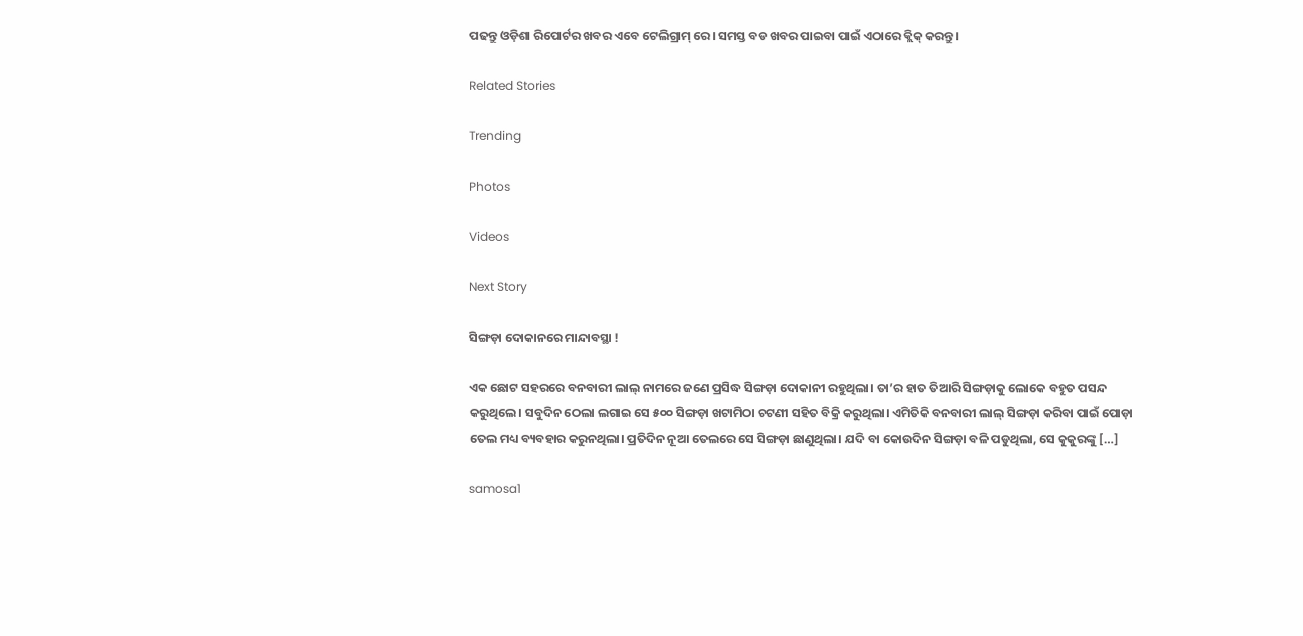ପଢନ୍ତୁ ଓଡ଼ିଶା ରିପୋର୍ଟର ଖବର ଏବେ ଟେଲିଗ୍ରାମ୍ ରେ। ସମସ୍ତ ବଡ ଖବର ପାଇବା ପାଇଁ ଏଠାରେ କ୍ଲିକ୍ କରନ୍ତୁ।

Related Stories

Trending

Photos

Videos

Next Story

ସିଙ୍ଗଡ଼ା ଦୋକାନରେ ମାନ୍ଦାବସ୍ଥା !

ଏକ ଛୋଟ ସହରରେ ବନବାରୀ ଲାଲ୍‌ ନାମରେ ଜଣେ ପ୍ରସିଦ୍ଧ ସିଙ୍ଗଡ଼ା ଦୋକାନୀ ରହୁଥିଲା। ତା’ର ହାତ ତିଆରି ସିଙ୍ଗଡ଼ାକୁ ଲୋକେ ବହୁତ ପସନ୍ଦ କରୁଥିଲେ। ସବୁଦିନ ଠେଲା ଲଗାଇ ସେ ୫୦୦ ସିଙ୍ଗଡ଼ା ଖଟାମିଠା ଚଟଣୀ ସହିତ ବିକ୍ରି କରୁଥିଲା। ଏମିତିକି ବନବାରୀ ଲାଲ୍‌ ସିଙ୍ଗଡ଼ା କରିବା ପାଇଁ ପୋଡ଼ା ତେଲ ମଧ୍ୟ ବ୍ୟବହାର କରୁନଥିଲା। ପ୍ରତିଦିନ ନୂଆ ତେଲରେ ସେ ସିଙ୍ଗଡ଼ା ଛାଣୁଥିଲା। ଯଦି ବା କୋଉଦିନ ସିଙ୍ଗଡ଼ା ବଳି ପଡୁଥିଲା, ସେ କୁକୁରଙ୍କୁ […]

samosa1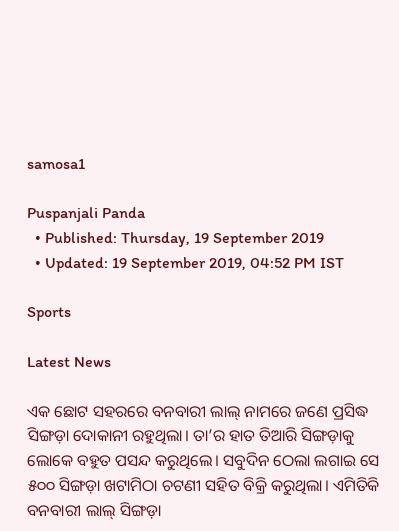samosa1

Puspanjali Panda
  • Published: Thursday, 19 September 2019
  • Updated: 19 September 2019, 04:52 PM IST

Sports

Latest News

ଏକ ଛୋଟ ସହରରେ ବନବାରୀ ଲାଲ୍‌ ନାମରେ ଜଣେ ପ୍ରସିଦ୍ଧ ସିଙ୍ଗଡ଼ା ଦୋକାନୀ ରହୁଥିଲା। ତା’ର ହାତ ତିଆରି ସିଙ୍ଗଡ଼ାକୁ ଲୋକେ ବହୁତ ପସନ୍ଦ କରୁଥିଲେ। ସବୁଦିନ ଠେଲା ଲଗାଇ ସେ ୫୦୦ ସିଙ୍ଗଡ଼ା ଖଟାମିଠା ଚଟଣୀ ସହିତ ବିକ୍ରି କରୁଥିଲା। ଏମିତିକି ବନବାରୀ ଲାଲ୍‌ ସିଙ୍ଗଡ଼ା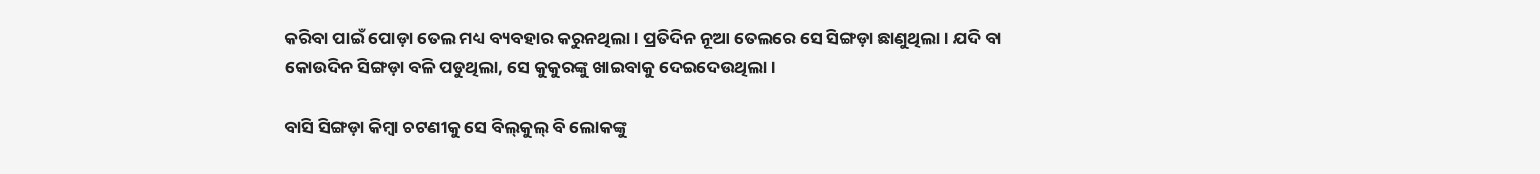କରିବା ପାଇଁ ପୋଡ଼ା ତେଲ ମଧ୍ୟ ବ୍ୟବହାର କରୁନଥିଲା। ପ୍ରତିଦିନ ନୂଆ ତେଲରେ ସେ ସିଙ୍ଗଡ଼ା ଛାଣୁଥିଲା। ଯଦି ବା କୋଉଦିନ ସିଙ୍ଗଡ଼ା ବଳି ପଡୁଥିଲା, ସେ କୁକୁରଙ୍କୁ ଖାଇବାକୁ ଦେଇଦେଉଥିଲା।

ବାସି ସିଙ୍ଗଡ଼ା କିମ୍ୱା ଚଟଣୀକୁ ସେ ବିଲ୍‌କୁଲ୍‌ ବି ଲୋକଙ୍କୁ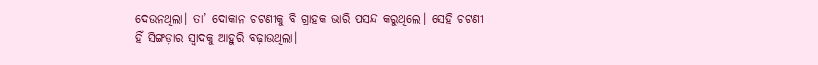ଦେଉନଥିଲା। ତା’ ଦୋକାନ ଚଟଣୀକୁ ବି ଗ୍ରାହକ ଭାରି ପସନ୍ଦ କରୁଥିଲେ। ସେହି ଚଟଣୀ ହିଁ ସିଙ୍ଗଡ଼ାର ସ୍ୱାଦକୁ ଆହୁରି ବଢ଼ାଉଥିଲା।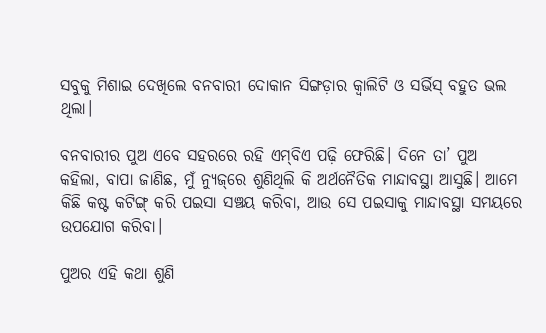ସବୁକୁ ମିଶାଇ ଦେଖିଲେ ବନବାରୀ ଦୋକାନ ସିଙ୍ଗଡ଼ାର କ୍ୱାଲିଟି ଓ ସର୍ଭିସ୍‌ ବହୁତ ଭଲ ଥିଲା।

ବନବାରୀର ପୁଅ ଏବେ ସହରରେ ରହି ଏମ୍‌ବିଏ ପଢ଼ି ଫେରିଛି। ଦିନେ ତା’ ପୁଅ କହିଲା, ବାପା ଜାଣିଛ, ମୁଁ ନ୍ୟୁଜ୍‌ରେ ଶୁଣିଥିଲି କି ଅର୍ଥନୈତିକ ମାନ୍ଦାବସ୍ଥା ଆସୁଛି। ଆମେ କିଛି କଷ୍ଟ କଟିଙ୍ଗ୍‌ କରି ପଇସା ସଞ୍ଚୟ କରିବା, ଆଉ ସେ ପଇସାକୁ ମାନ୍ଦାବସ୍ଥା ସମୟରେ ଉପଯୋଗ କରିବା।

ପୁଅର ଏହି କଥା ଶୁଣି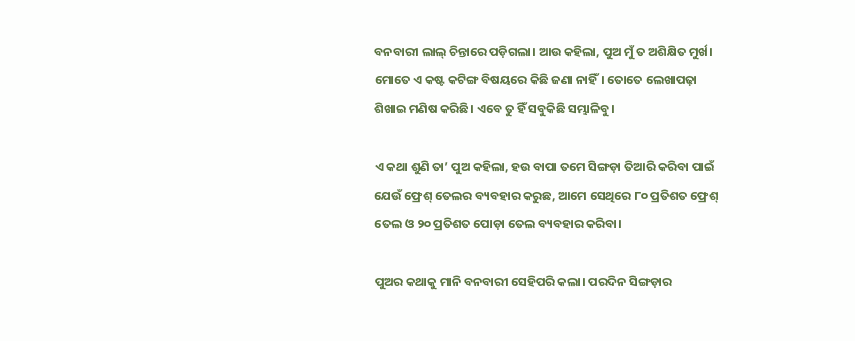ବନବାରୀ ଲାଲ୍‌ ଚିନ୍ତାରେ ପଡ଼ିଗଲା। ଆଉ କହିଲା, ପୁଅ ମୁଁ ତ ଅଶିକ୍ଷିତ ମୁର୍ଖ। ମୋତେ ଏ କଷ୍ଟ କଟିଙ୍ଗ ବିଷୟରେ କିଛି ଜଣା ନାହିଁ। ତୋତେ ଲେଖାପଢ଼ା ଶିଖାଇ ମଣିଷ କରିଛି। ଏବେ ତୁ ହିଁ ସବୁକିଛି ସମ୍ଭାଳିବୁ।

ଏ କଥା ଶୁଣି ତା’ ପୁଅ କହିଲା, ହଉ ବାପା ତମେ ସିଙ୍ଗଡ଼ା ତିଆରି କରିବା ପାଇଁ ଯେଉଁ ଫ୍ରେଶ୍‌ ତେଲର ବ୍ୟବହାର କରୁଛ, ଆମେ ସେଥିରେ ୮୦ ପ୍ରତିଶତ ଫ୍ରେଶ୍ ତେଲ ଓ ୨୦ ପ୍ରତିଶତ ପୋଡ଼ା ତେଲ ବ୍ୟବହାର କରିବା।

ପୁଅର କଥାକୁ ମାନି ବନବାରୀ ସେହିପରି କଲା। ପରଦିନ ସିଙ୍ଗଡ଼ାର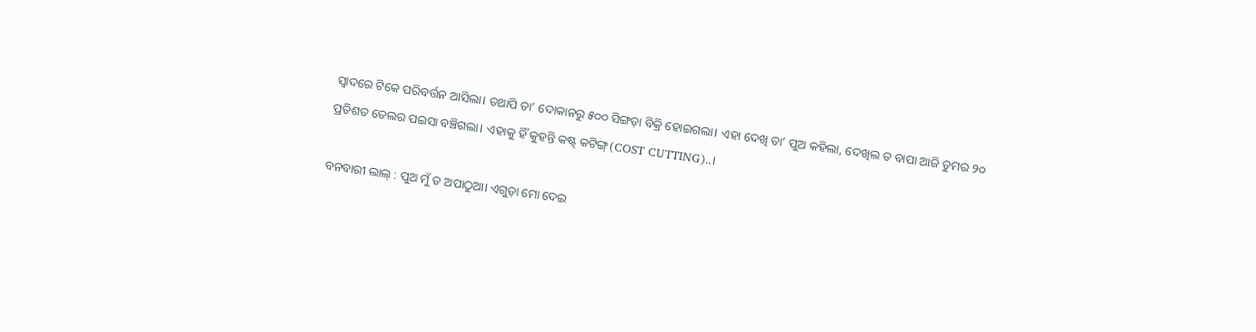ସ୍ୱାଦରେ ଟିକେ ପରିବର୍ତ୍ତନ ଆସିଲା। ତଥାପି ତା’ ଦୋକାନରୁ ୫୦୦ ସିଙ୍ଗଡ଼ା ବିକ୍ରି ହୋଇଗଲା। ଏହା ଦେଖି ତା’ ପୁଅ କହିଲା, ଦେଖିଲ ତ ବାପା ଆଜି ତୁମର ୨୦ ପ୍ରତିଶତ ତେଲର ପଇସା ବଞ୍ଚିଗଲା। ଏହାକୁ ହିଁ କୁହନ୍ତି କଷ୍ଟ୍‌ କଟିଙ୍ଗ୍‌(COST CUTTING)..।

ବନବାରୀ ଲାଲ୍‌ : ପୁଅ ମୁଁ ତ ଅପାଠୁଆ। ଏଗୁଡ଼ା ମୋ ଦେଇ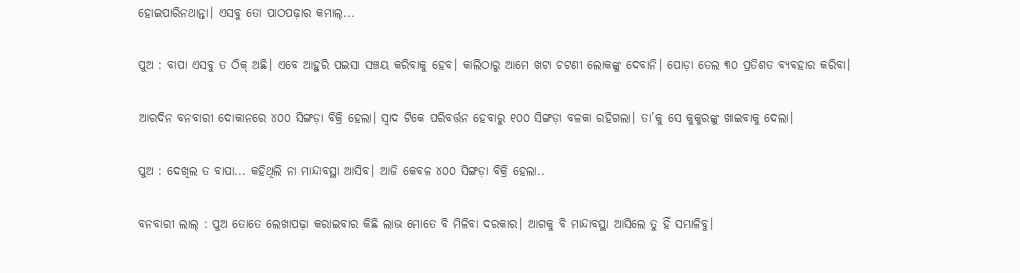ହୋଇପାରିନଥାନ୍ତା। ଏସବୁ ତୋ ପାଠପଢ଼ାର କମାଲ୍‌...

ପୁଅ : ବାପା ଏସବୁ ତ ଠିକ୍‌ ଅଛି। ଏବେ ଆହୁରି ପଇସା ସଞ୍ଚୟ କରିବାକୁ ହେବ। କାଲିଠାରୁ ଆମେ ଖଟା ଚଟଣୀ ଲୋକଙ୍କୁ ଦେବାନି। ପୋଡ଼ା ତେଲ ୩୦ ପ୍ରତିଶତ ବ୍ୟବହାର କରିବା।

ଆରଦିନ ବନବାରୀ ଦୋକାନରେ ୪୦୦ ସିଙ୍ଗଡ଼ା ବିକ୍ରି ହେଲା। ସ୍ୱାଦ ଟିକେ ପରିବର୍ତ୍ତନ ହେବାରୁ ୧୦୦ ସିଙ୍ଗଡ଼ା ବଳକା ରହିଗଲା। ତା’କୁ ସେ କୁକୁରଙ୍କୁ ଖାଇବାକୁ ଦେଲା।

ପୁଅ : ଦେଖିଲ ତ ବାପା... କହିଥିଲି ନା ମାନ୍ଦାବସ୍ଥା ଆସିବ। ଆଜି କେବଳ ୪୦୦ ସିଙ୍ଗଡ଼ା ବିକ୍ରି ହେଲା..

ବନବାରୀ ଲାଲ୍‌ : ପୁଅ ତୋତେ ଲେଖାପଢ଼ା କରାଇବାର କିଛି ଲାଭ ମୋତେ ବି ମିଳିବା ଦରକାର। ଆଗକୁ ବି ମାନ୍ଦାବସ୍ଥା ଆସିଲେ ତୁ ହିଁ ସମ୍ଭାଳିବୁ।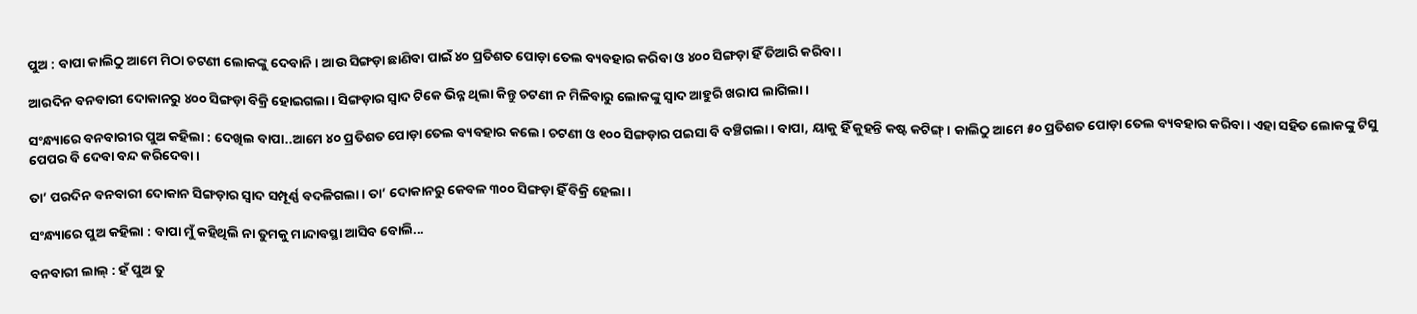ପୁଅ : ବାପା କାଲିଠୁ ଆମେ ମିଠା ଚଟଣୀ ଲୋକଙ୍କୁ ଦେବାନି। ଆଉ ସିଙ୍ଗଡ଼ା ଛାଣିବା ପାଇଁ ୪୦ ପ୍ରତିଶତ ପୋଡ଼ା ତେଲ ବ୍ୟବହାର କରିବା ଓ ୪୦୦ ସିଙ୍ଗଡ଼ା ହିଁ ତିଆରି କରିବା।

ଆରଦିନ ବନବାରୀ ଦୋକାନରୁ ୪୦୦ ସିଙ୍ଗଡ଼ା ବିକ୍ରି ହୋଇଗଲା। ସିଙ୍ଗଡ଼ାର ସ୍ୱାଦ ଟିକେ ଭିନ୍ନ ଥିଲା କିନ୍ତୁ ଚଟଣୀ ନ ମିଳିବାରୁ ଲୋକଙ୍କୁ ସ୍ୱାଦ ଆହୁରି ଖରାପ ଲାଗିଲା।

ସଂନ୍ଧ୍ୟାରେ ବନବାରୀର ପୁଅ କହିଲା : ଦେଖିଲ ବାପା..ଆମେ ୪୦ ପ୍ରତିଶତ ପୋଡ଼ା ତେଲ ବ୍ୟବହାର କଲେ। ଚଟଣୀ ଓ ୧୦୦ ସିଙ୍ଗଡ଼ାର ପଇସା ବି ବଞ୍ଚିଗଲା। ବାପା, ୟାକୁ ହିଁ କୁହନ୍ତି କଷ୍ଟ କଟିଙ୍ଗ୍‌। କାଲିଠୁ ଆମେ ୫୦ ପ୍ରତିଶତ ପୋଡ଼ା ତେଲ ବ୍ୟବହାର କରିବା। ଏହା ସହିତ ଲୋକଙ୍କୁ ଟିସୁ ପେପର ବି ଦେବା ବନ୍ଦ କରିଦେବା।

ତା’ ପରଦିନ ବନବାରୀ ଦୋକାନ ସିଙ୍ଗଡ଼ାର ସ୍ୱାଦ ସମ୍ପୂର୍ଣ୍ଣ ବଦଳିଗଲା। ତା’ ଦୋକାନରୁ କେବଳ ୩୦୦ ସିଙ୍ଗଡ଼ା ହିଁ ବିକ୍ରି ହେଲା।

ସଂନ୍ଧ୍ୟାରେ ପୁଅ କହିଲା : ବାପା ମୁଁ କହିଥିଲି ନା ତୁମକୁ ମାନ୍ଦାବସ୍ଥା ଆସିବ ବୋଲି...

ବନବାରୀ ଲାଲ୍‌ : ହଁ ପୁଅ ତୁ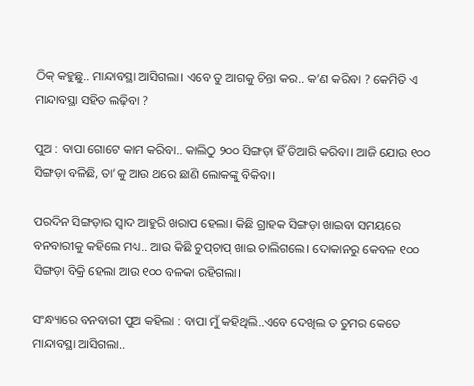ଠିକ୍‌ କହୁଛୁ.. ମାନ୍ଦାବସ୍ଥା ଆସିଗଲା। ଏବେ ତୁ ଆଗକୁ ଚିନ୍ତା କର.. କ’ଣ କରିବା ? କେମିତି ଏ ମାନ୍ଦାବସ୍ଥା ସହିତ ଲଢ଼ିବା ?

ପୁଅ : ବାପା ଗୋଟେ କାମ କରିବା.. କାଲିଠୁ ୨୦୦ ସିଙ୍ଗଡ଼ା ହିଁ ତିଆରି କରିବା। ଆଜି ଯୋଉ ୧୦୦ ସିଙ୍ଗଡ଼ା ବଳିଛି, ତା’କୁ ଆଉ ଥରେ ଛାଣି ଲୋକଙ୍କୁ ବିକିବା।

ପରଦିନ ସିଙ୍ଗଡ଼ାର ସ୍ୱାଦ ଆହୁରି ଖରାପ ହେଲା। କିଛି ଗ୍ରାହକ ସିଙ୍ଗଡ଼ା ଖାଇବା ସମୟରେ ବନବାରୀକୁ କହିଲେ ମଧ୍ୟ.. ଆଉ କିଛି ଚୁପ୍‌ଚାପ୍ ଖାଇ ଚାଲିଗଲେ। ଦୋକାନରୁ କେବଳ ୧୦୦ ସିଙ୍ଗଡ଼ା ବିକ୍ରି ହେଲା ଆଉ ୧୦୦ ବଳକା ରହିଗଲା।

ସଂନ୍ଧ୍ୟାରେ ବନବାରୀ ପୁଅ କହିଲା : ବାପା ମୁଁ କହିଥିଲି..ଏବେ ଦେଖିଲ ତ ତୁମର କେତେ ମାନ୍ଦାବସ୍ଥା ଆସିଗଲା..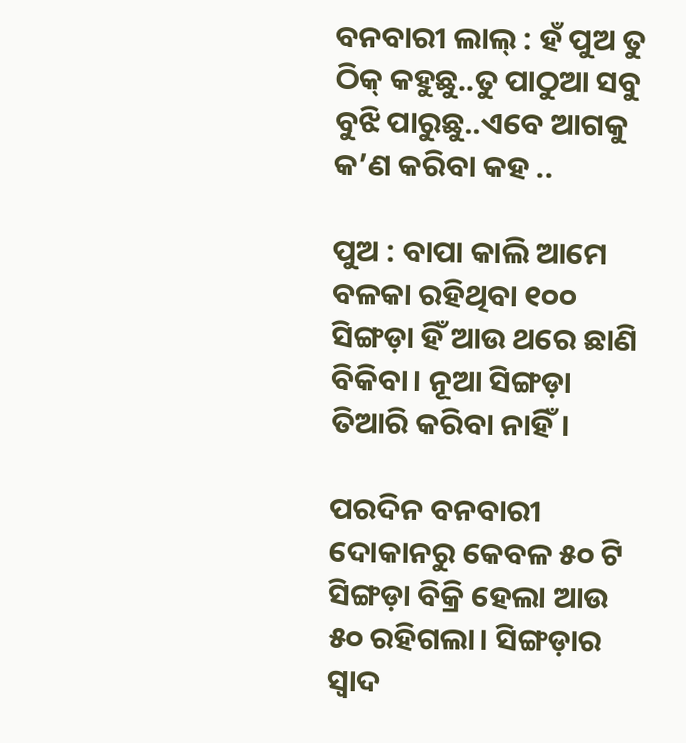ବନବାରୀ ଲାଲ୍‌ : ହଁ ପୁଅ ତୁ ଠିକ୍ କହୁଛୁ..ତୁ ପାଠୁଆ ସବୁ ବୁଝି ପାରୁଛୁ..ଏବେ ଆଗକୁ କ’ଣ କରିବା କହ ..

ପୁଅ : ବାପା କାଲି ଆମେ ବଳକା ରହିଥିବା ୧୦୦ ସିଙ୍ଗଡ଼ା ହିଁ ଆଉ ଥରେ ଛାଣି ବିକିବା। ନୂଆ ସିଙ୍ଗଡ଼ା ତିଆରି କରିବା ନାହିଁ।

ପରଦିନ ବନବାରୀ ଦୋକାନରୁ କେବଳ ୫୦ ଟି ସିଙ୍ଗଡ଼ା ବିକ୍ରି ହେଲା ଆଉ ୫୦ ରହିଗଲା। ସିଙ୍ଗଡ଼ାର ସ୍ୱାଦ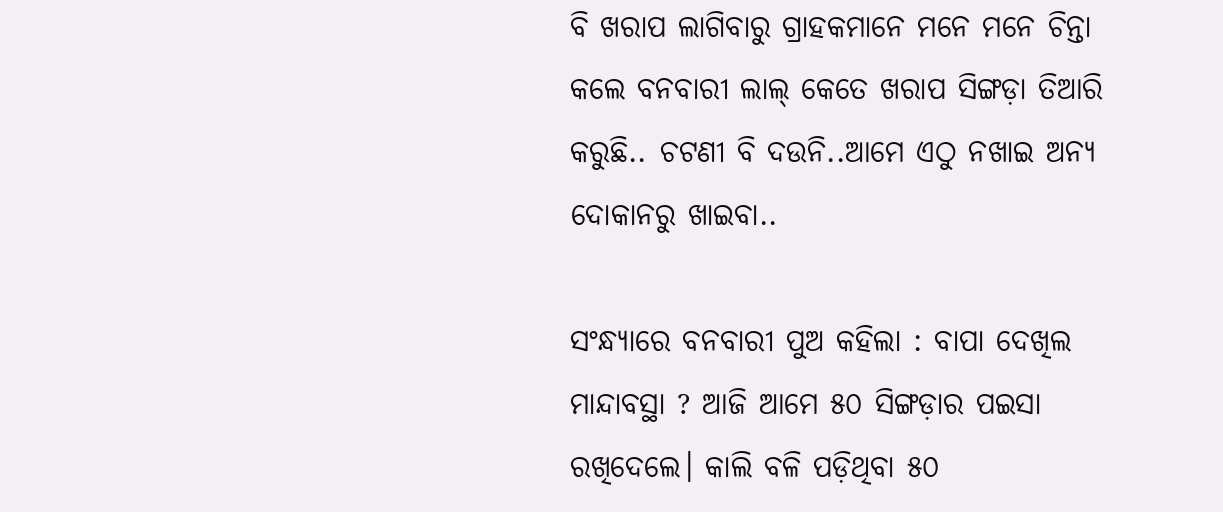ବି ଖରାପ ଲାଗିବାରୁ ଗ୍ରାହକମାନେ ମନେ ମନେ ଚିନ୍ତା କଲେ ବନବାରୀ ଲାଲ୍‌ କେତେ ଖରାପ ସିଙ୍ଗଡ଼ା ତିଆରି କରୁଛି.. ଚଟଣୀ ବି ଦଉନି..ଆମେ ଏଠୁ ନଖାଇ ଅନ୍ୟ ଦୋକାନରୁ ଖାଇବା..

ସଂନ୍ଧ୍ୟାରେ ବନବାରୀ ପୁଅ କହିଲା : ବାପା ଦେଖିଲ ମାନ୍ଦାବସ୍ଥା ? ଆଜି ଆମେ ୫୦ ସିଙ୍ଗଡ଼ାର ପଇସା ରଖିଦେଲେ। କାଲି ବଳି ପଡ଼ିଥିବା ୫୦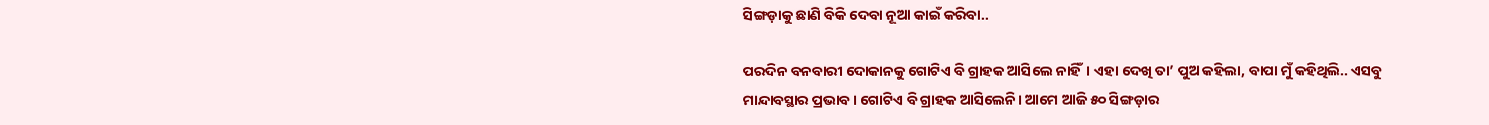ସିଙ୍ଗଡ଼ାକୁ ଛାଣି ବିକି ଦେବା ନୂଆ କାଇଁ କରିବା..

ପରଦିନ ବନବାରୀ ଦୋକାନକୁ ଗୋଟିଏ ବି ଗ୍ରାହକ ଆସିଲେ ନାହିଁ। ଏହା ଦେଖି ତା’ ପୁଅ କହିଲା, ବାପା ମୁଁ କହିଥିଲି.. ଏସବୁ ମାନ୍ଦାବସ୍ଥାର ପ୍ରଭାବ। ଗୋଟିଏ ବି ଗ୍ରାହକ ଆସିଲେନି। ଆମେ ଆଜି ୫୦ ସିଙ୍ଗଡ଼ାର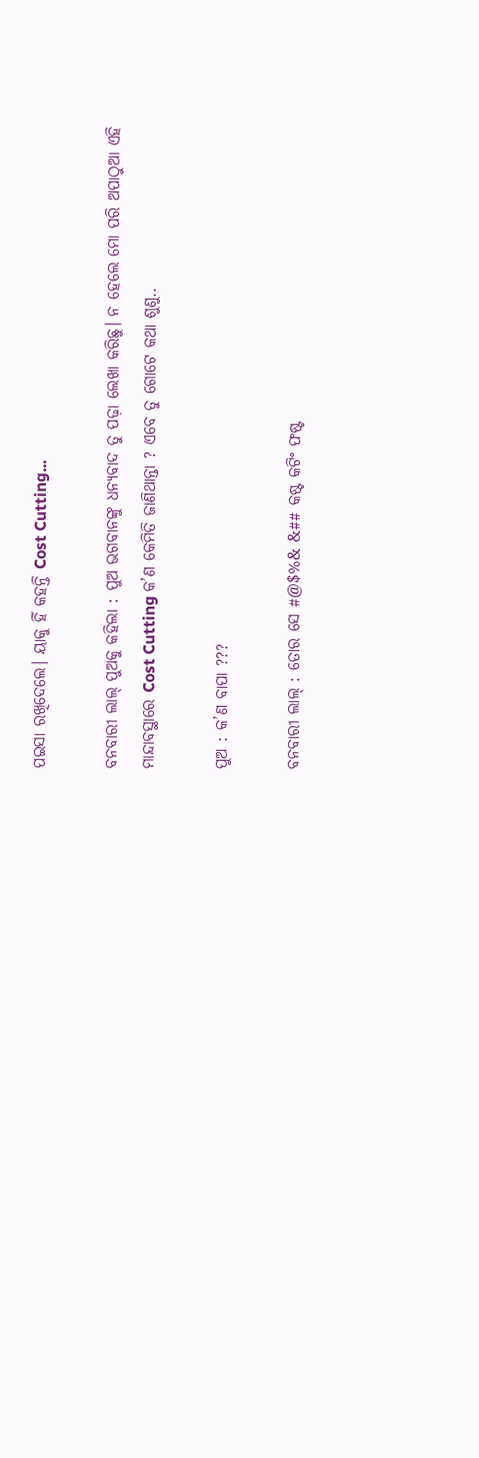ପଇସା ରଖିଦେଲେ। ୟାକୁ ହିଁ କହନ୍ତି Cost Cutting...

ବନବାରୀ ଲାଲ୍ ପୁଅକୁ କହିଲା : ପୁଅ ଭଗବାନଙ୍କୁ ଧନ୍ୟବାଦ ତୁ ପଢ଼ା ଲେଖା କରିଛୁ। ନ ହେଲେ ମୋ ପରି ଅପାଠୁଆ ଏହି ମାନ୍ଦାବସ୍ଥାରେ Cost Cutting କ’ଣ କେମିତି ଜାଣିଥାନ୍ତା ? ଏବେ ତୁ ଗୋଟେ କଥା ଶୁଣୁ..

ପୁଅ : କ’ଣ ବାପା ???

ବନବାରୀ ଲାଲ୍‌ : ତୋର ସେ #@$%& &## କଷ୍ଟ କଟିଂ ଫଷ୍ଟ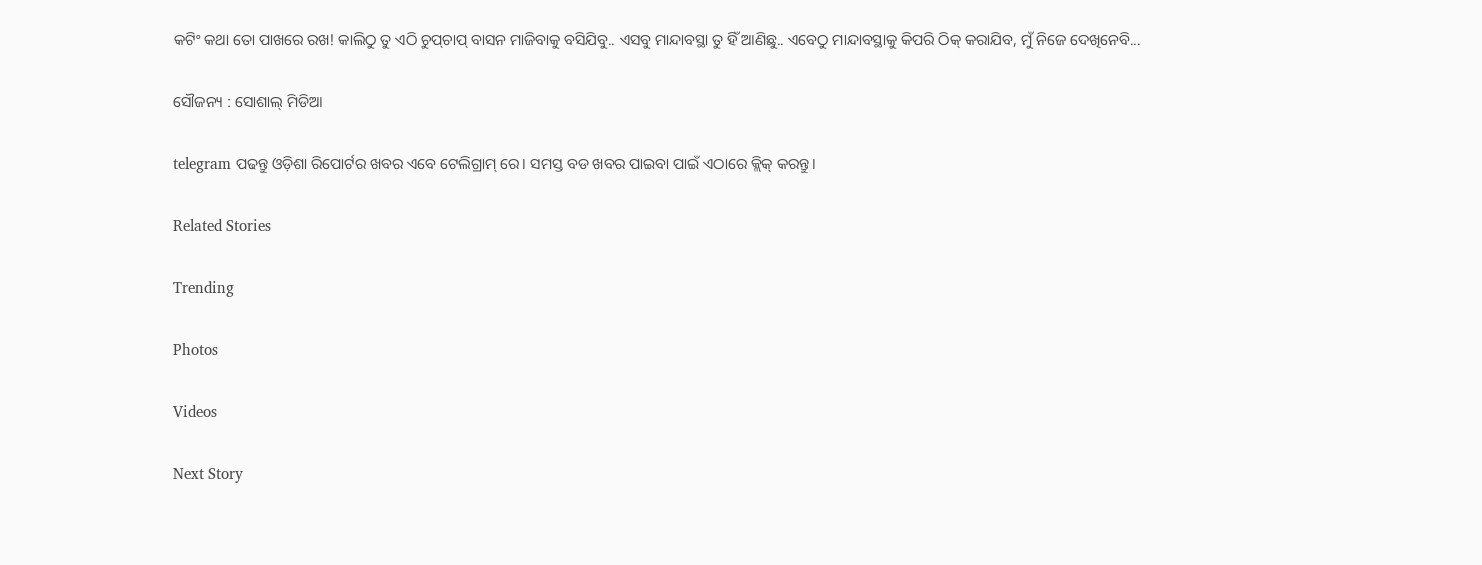କଟିଂ କଥା ତୋ ପାଖରେ ରଖ! କାଲିଠୁ ତୁ ଏଠି ଚୁପ୍‌ଚାପ୍ ବାସନ ମାଜିବାକୁ ବସିଯିବୁ.. ଏସବୁ ମାନ୍ଦାବସ୍ଥା ତୁ ହିଁ ଆଣିଛୁ.. ଏବେଠୁ ମାନ୍ଦାବସ୍ଥାକୁ କିପରି ଠିକ୍‌ କରାଯିବ, ମୁଁ ନିଜେ ଦେଖିନେବି...

ସୌଜନ୍ୟ : ସୋଶାଲ୍‌ ମିଡିଆ

telegram ପଢନ୍ତୁ ଓଡ଼ିଶା ରିପୋର୍ଟର ଖବର ଏବେ ଟେଲିଗ୍ରାମ୍ ରେ। ସମସ୍ତ ବଡ ଖବର ପାଇବା ପାଇଁ ଏଠାରେ କ୍ଲିକ୍ କରନ୍ତୁ।

Related Stories

Trending

Photos

Videos

Next Story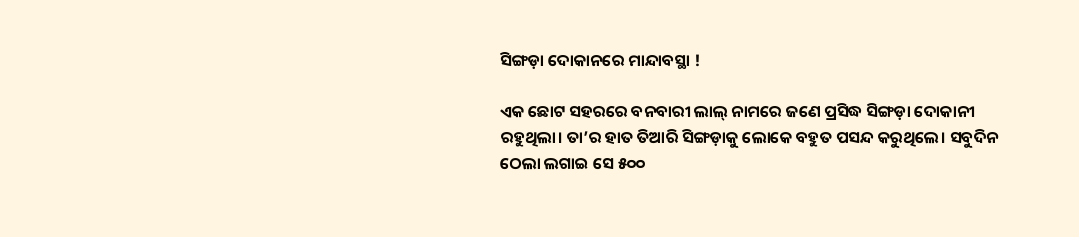ସିଙ୍ଗଡ଼ା ଦୋକାନରେ ମାନ୍ଦାବସ୍ଥା !

ଏକ ଛୋଟ ସହରରେ ବନବାରୀ ଲାଲ୍‌ ନାମରେ ଜଣେ ପ୍ରସିଦ୍ଧ ସିଙ୍ଗଡ଼ା ଦୋକାନୀ ରହୁଥିଲା। ତା’ର ହାତ ତିଆରି ସିଙ୍ଗଡ଼ାକୁ ଲୋକେ ବହୁତ ପସନ୍ଦ କରୁଥିଲେ। ସବୁଦିନ ଠେଲା ଲଗାଇ ସେ ୫୦୦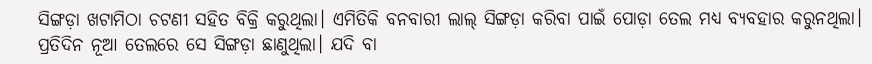ସିଙ୍ଗଡ଼ା ଖଟାମିଠା ଚଟଣୀ ସହିତ ବିକ୍ରି କରୁଥିଲା। ଏମିତିକି ବନବାରୀ ଲାଲ୍‌ ସିଙ୍ଗଡ଼ା କରିବା ପାଇଁ ପୋଡ଼ା ତେଲ ମଧ୍ୟ ବ୍ୟବହାର କରୁନଥିଲା। ପ୍ରତିଦିନ ନୂଆ ତେଲରେ ସେ ସିଙ୍ଗଡ଼ା ଛାଣୁଥିଲା। ଯଦି ବା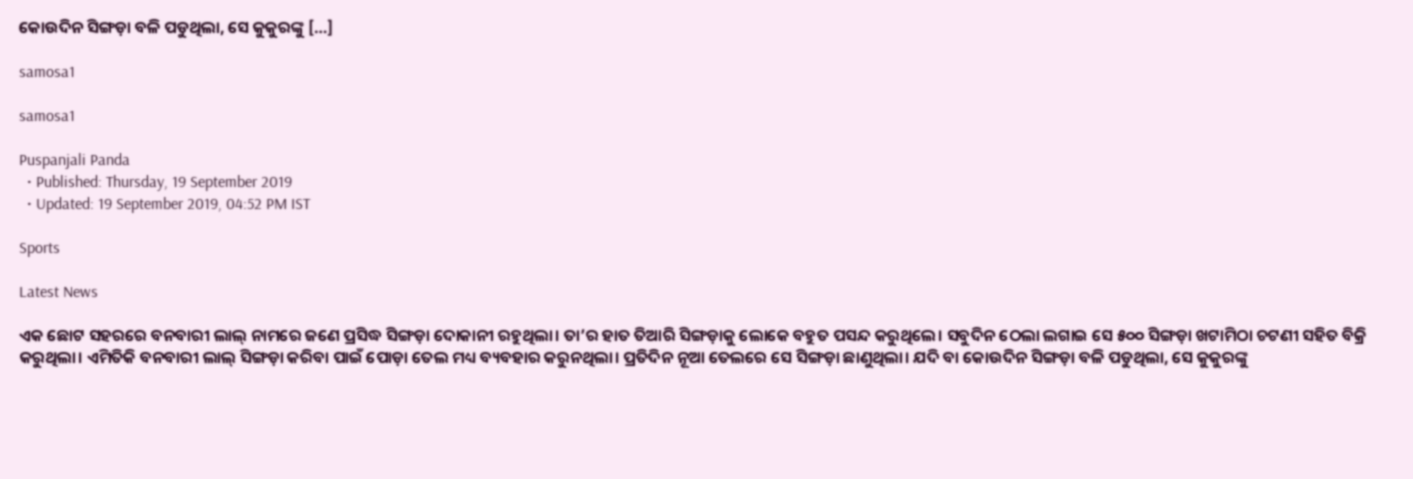କୋଉଦିନ ସିଙ୍ଗଡ଼ା ବଳି ପଡୁଥିଲା, ସେ କୁକୁରଙ୍କୁ […]

samosa1

samosa1

Puspanjali Panda
  • Published: Thursday, 19 September 2019
  • Updated: 19 September 2019, 04:52 PM IST

Sports

Latest News

ଏକ ଛୋଟ ସହରରେ ବନବାରୀ ଲାଲ୍‌ ନାମରେ ଜଣେ ପ୍ରସିଦ୍ଧ ସିଙ୍ଗଡ଼ା ଦୋକାନୀ ରହୁଥିଲା। ତା’ର ହାତ ତିଆରି ସିଙ୍ଗଡ଼ାକୁ ଲୋକେ ବହୁତ ପସନ୍ଦ କରୁଥିଲେ। ସବୁଦିନ ଠେଲା ଲଗାଇ ସେ ୫୦୦ ସିଙ୍ଗଡ଼ା ଖଟାମିଠା ଚଟଣୀ ସହିତ ବିକ୍ରି କରୁଥିଲା। ଏମିତିକି ବନବାରୀ ଲାଲ୍‌ ସିଙ୍ଗଡ଼ା କରିବା ପାଇଁ ପୋଡ଼ା ତେଲ ମଧ୍ୟ ବ୍ୟବହାର କରୁନଥିଲା। ପ୍ରତିଦିନ ନୂଆ ତେଲରେ ସେ ସିଙ୍ଗଡ଼ା ଛାଣୁଥିଲା। ଯଦି ବା କୋଉଦିନ ସିଙ୍ଗଡ଼ା ବଳି ପଡୁଥିଲା, ସେ କୁକୁରଙ୍କୁ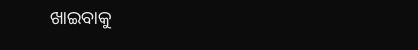ଖାଇବାକୁ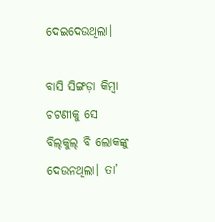ଦେଇଦେଉଥିଲା।

ବାସି ସିଙ୍ଗଡ଼ା କିମ୍ୱା ଚଟଣୀକୁ ସେ ବିଲ୍‌କୁଲ୍‌ ବି ଲୋକଙ୍କୁ ଦେଉନଥିଲା। ତା’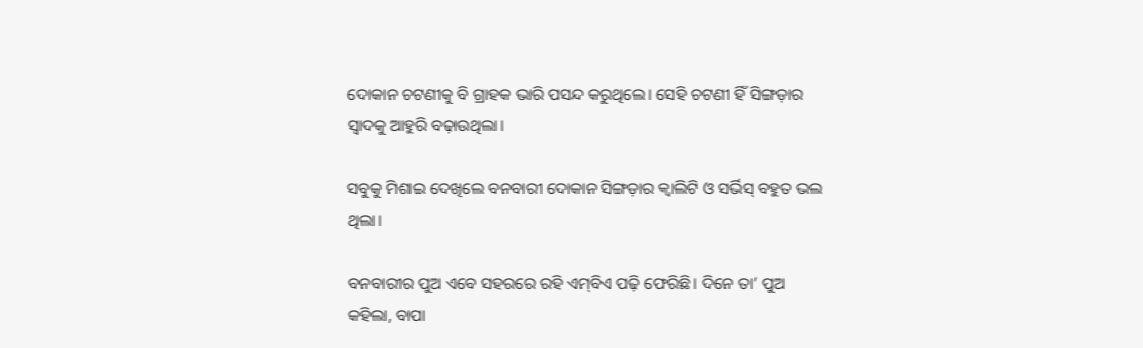ଦୋକାନ ଚଟଣୀକୁ ବି ଗ୍ରାହକ ଭାରି ପସନ୍ଦ କରୁଥିଲେ। ସେହି ଚଟଣୀ ହିଁ ସିଙ୍ଗଡ଼ାର ସ୍ୱାଦକୁ ଆହୁରି ବଢ଼ାଉଥିଲା।

ସବୁକୁ ମିଶାଇ ଦେଖିଲେ ବନବାରୀ ଦୋକାନ ସିଙ୍ଗଡ଼ାର କ୍ୱାଲିଟି ଓ ସର୍ଭିସ୍‌ ବହୁତ ଭଲ ଥିଲା।

ବନବାରୀର ପୁଅ ଏବେ ସହରରେ ରହି ଏମ୍‌ବିଏ ପଢ଼ି ଫେରିଛି। ଦିନେ ତା’ ପୁଅ କହିଲା, ବାପା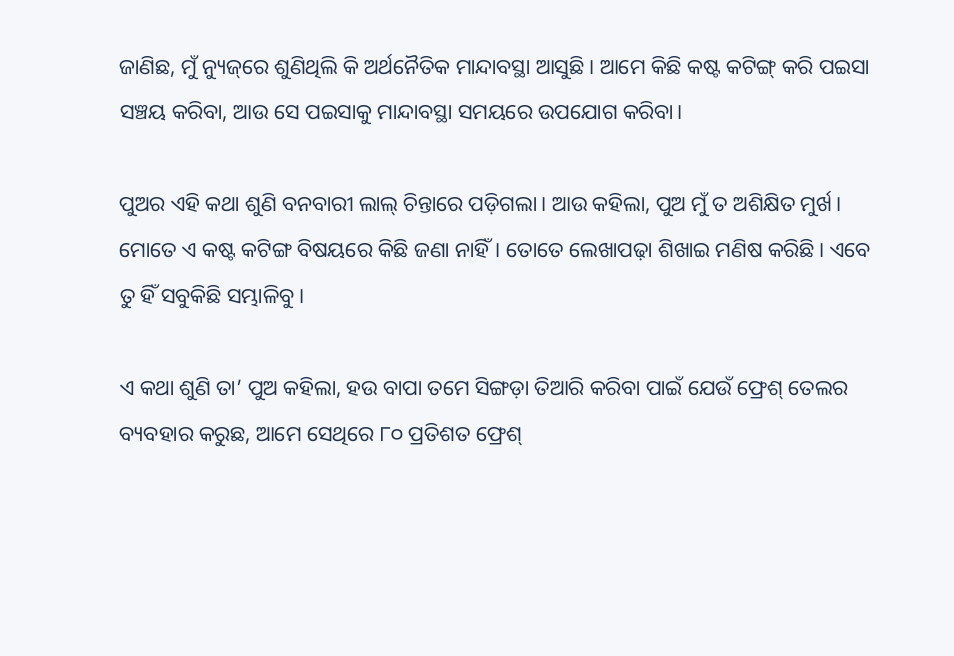ଜାଣିଛ, ମୁଁ ନ୍ୟୁଜ୍‌ରେ ଶୁଣିଥିଲି କି ଅର୍ଥନୈତିକ ମାନ୍ଦାବସ୍ଥା ଆସୁଛି। ଆମେ କିଛି କଷ୍ଟ କଟିଙ୍ଗ୍‌ କରି ପଇସା ସଞ୍ଚୟ କରିବା, ଆଉ ସେ ପଇସାକୁ ମାନ୍ଦାବସ୍ଥା ସମୟରେ ଉପଯୋଗ କରିବା।

ପୁଅର ଏହି କଥା ଶୁଣି ବନବାରୀ ଲାଲ୍‌ ଚିନ୍ତାରେ ପଡ଼ିଗଲା। ଆଉ କହିଲା, ପୁଅ ମୁଁ ତ ଅଶିକ୍ଷିତ ମୁର୍ଖ। ମୋତେ ଏ କଷ୍ଟ କଟିଙ୍ଗ ବିଷୟରେ କିଛି ଜଣା ନାହିଁ। ତୋତେ ଲେଖାପଢ଼ା ଶିଖାଇ ମଣିଷ କରିଛି। ଏବେ ତୁ ହିଁ ସବୁକିଛି ସମ୍ଭାଳିବୁ।

ଏ କଥା ଶୁଣି ତା’ ପୁଅ କହିଲା, ହଉ ବାପା ତମେ ସିଙ୍ଗଡ଼ା ତିଆରି କରିବା ପାଇଁ ଯେଉଁ ଫ୍ରେଶ୍‌ ତେଲର ବ୍ୟବହାର କରୁଛ, ଆମେ ସେଥିରେ ୮୦ ପ୍ରତିଶତ ଫ୍ରେଶ୍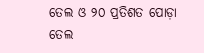ତେଲ ଓ ୨୦ ପ୍ରତିଶତ ପୋଡ଼ା ତେଲ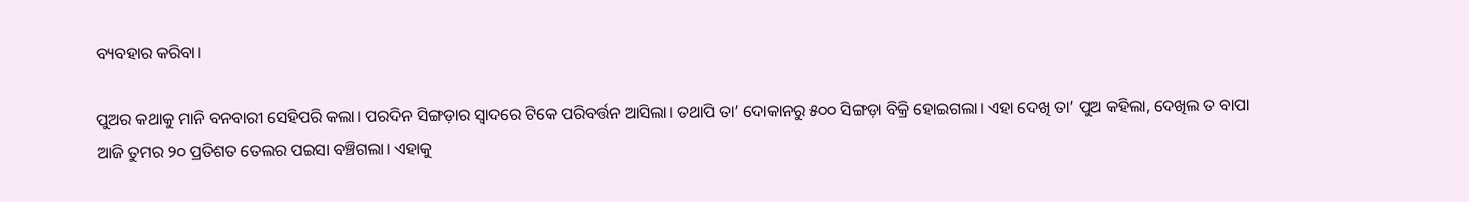ବ୍ୟବହାର କରିବା।

ପୁଅର କଥାକୁ ମାନି ବନବାରୀ ସେହିପରି କଲା। ପରଦିନ ସିଙ୍ଗଡ଼ାର ସ୍ୱାଦରେ ଟିକେ ପରିବର୍ତ୍ତନ ଆସିଲା। ତଥାପି ତା’ ଦୋକାନରୁ ୫୦୦ ସିଙ୍ଗଡ଼ା ବିକ୍ରି ହୋଇଗଲା। ଏହା ଦେଖି ତା’ ପୁଅ କହିଲା, ଦେଖିଲ ତ ବାପା ଆଜି ତୁମର ୨୦ ପ୍ରତିଶତ ତେଲର ପଇସା ବଞ୍ଚିଗଲା। ଏହାକୁ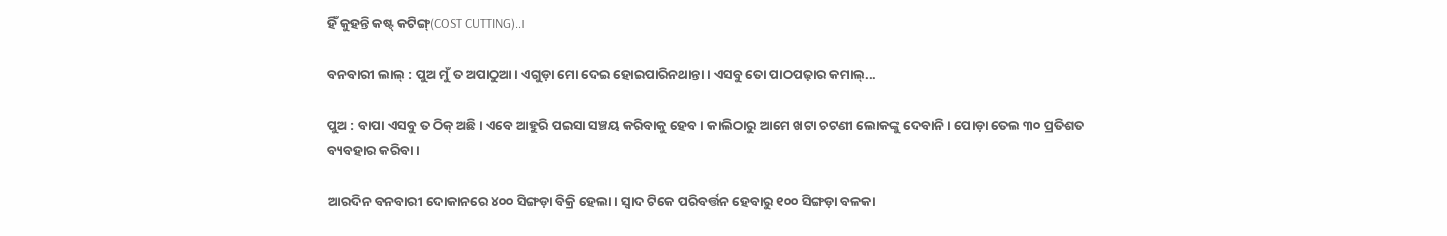ହିଁ କୁହନ୍ତି କଷ୍ଟ୍‌ କଟିଙ୍ଗ୍‌(COST CUTTING)..।

ବନବାରୀ ଲାଲ୍‌ : ପୁଅ ମୁଁ ତ ଅପାଠୁଆ। ଏଗୁଡ଼ା ମୋ ଦେଇ ହୋଇପାରିନଥାନ୍ତା। ଏସବୁ ତୋ ପାଠପଢ଼ାର କମାଲ୍‌...

ପୁଅ : ବାପା ଏସବୁ ତ ଠିକ୍‌ ଅଛି। ଏବେ ଆହୁରି ପଇସା ସଞ୍ଚୟ କରିବାକୁ ହେବ। କାଲିଠାରୁ ଆମେ ଖଟା ଚଟଣୀ ଲୋକଙ୍କୁ ଦେବାନି। ପୋଡ଼ା ତେଲ ୩୦ ପ୍ରତିଶତ ବ୍ୟବହାର କରିବା।

ଆରଦିନ ବନବାରୀ ଦୋକାନରେ ୪୦୦ ସିଙ୍ଗଡ଼ା ବିକ୍ରି ହେଲା। ସ୍ୱାଦ ଟିକେ ପରିବର୍ତ୍ତନ ହେବାରୁ ୧୦୦ ସିଙ୍ଗଡ଼ା ବଳକା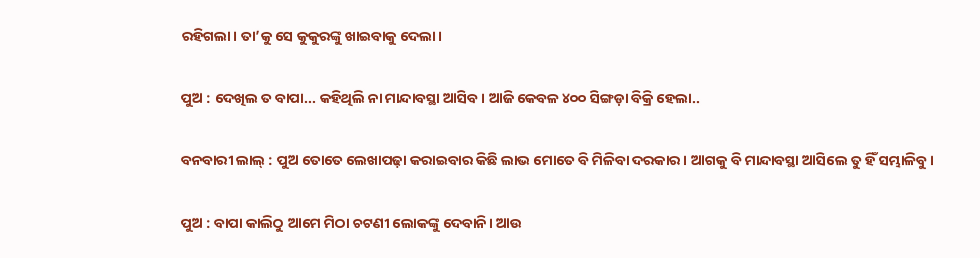ରହିଗଲା। ତା’କୁ ସେ କୁକୁରଙ୍କୁ ଖାଇବାକୁ ଦେଲା।

ପୁଅ : ଦେଖିଲ ତ ବାପା... କହିଥିଲି ନା ମାନ୍ଦାବସ୍ଥା ଆସିବ। ଆଜି କେବଳ ୪୦୦ ସିଙ୍ଗଡ଼ା ବିକ୍ରି ହେଲା..

ବନବାରୀ ଲାଲ୍‌ : ପୁଅ ତୋତେ ଲେଖାପଢ଼ା କରାଇବାର କିଛି ଲାଭ ମୋତେ ବି ମିଳିବା ଦରକାର। ଆଗକୁ ବି ମାନ୍ଦାବସ୍ଥା ଆସିଲେ ତୁ ହିଁ ସମ୍ଭାଳିବୁ।

ପୁଅ : ବାପା କାଲିଠୁ ଆମେ ମିଠା ଚଟଣୀ ଲୋକଙ୍କୁ ଦେବାନି। ଆଉ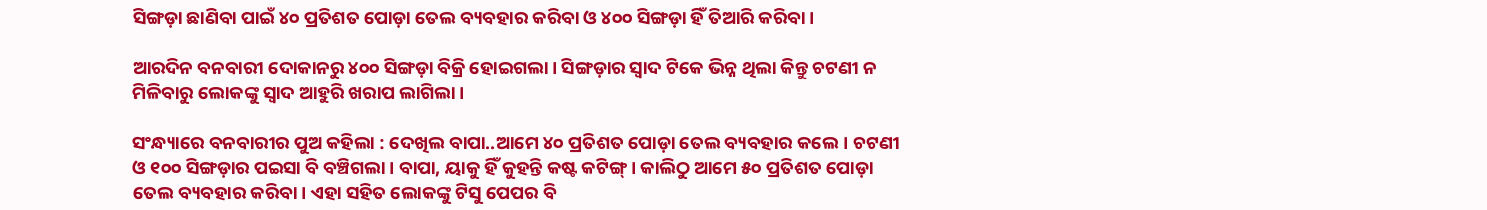ସିଙ୍ଗଡ଼ା ଛାଣିବା ପାଇଁ ୪୦ ପ୍ରତିଶତ ପୋଡ଼ା ତେଲ ବ୍ୟବହାର କରିବା ଓ ୪୦୦ ସିଙ୍ଗଡ଼ା ହିଁ ତିଆରି କରିବା।

ଆରଦିନ ବନବାରୀ ଦୋକାନରୁ ୪୦୦ ସିଙ୍ଗଡ଼ା ବିକ୍ରି ହୋଇଗଲା। ସିଙ୍ଗଡ଼ାର ସ୍ୱାଦ ଟିକେ ଭିନ୍ନ ଥିଲା କିନ୍ତୁ ଚଟଣୀ ନ ମିଳିବାରୁ ଲୋକଙ୍କୁ ସ୍ୱାଦ ଆହୁରି ଖରାପ ଲାଗିଲା।

ସଂନ୍ଧ୍ୟାରେ ବନବାରୀର ପୁଅ କହିଲା : ଦେଖିଲ ବାପା..ଆମେ ୪୦ ପ୍ରତିଶତ ପୋଡ଼ା ତେଲ ବ୍ୟବହାର କଲେ। ଚଟଣୀ ଓ ୧୦୦ ସିଙ୍ଗଡ଼ାର ପଇସା ବି ବଞ୍ଚିଗଲା। ବାପା, ୟାକୁ ହିଁ କୁହନ୍ତି କଷ୍ଟ କଟିଙ୍ଗ୍‌। କାଲିଠୁ ଆମେ ୫୦ ପ୍ରତିଶତ ପୋଡ଼ା ତେଲ ବ୍ୟବହାର କରିବା। ଏହା ସହିତ ଲୋକଙ୍କୁ ଟିସୁ ପେପର ବି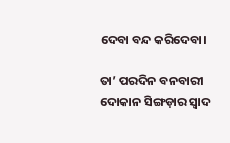ଦେବା ବନ୍ଦ କରିଦେବା।

ତା’ ପରଦିନ ବନବାରୀ ଦୋକାନ ସିଙ୍ଗଡ଼ାର ସ୍ୱାଦ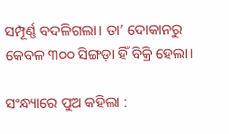ସମ୍ପୂର୍ଣ୍ଣ ବଦଳିଗଲା। ତା’ ଦୋକାନରୁ କେବଳ ୩୦୦ ସିଙ୍ଗଡ଼ା ହିଁ ବିକ୍ରି ହେଲା।

ସଂନ୍ଧ୍ୟାରେ ପୁଅ କହିଲା :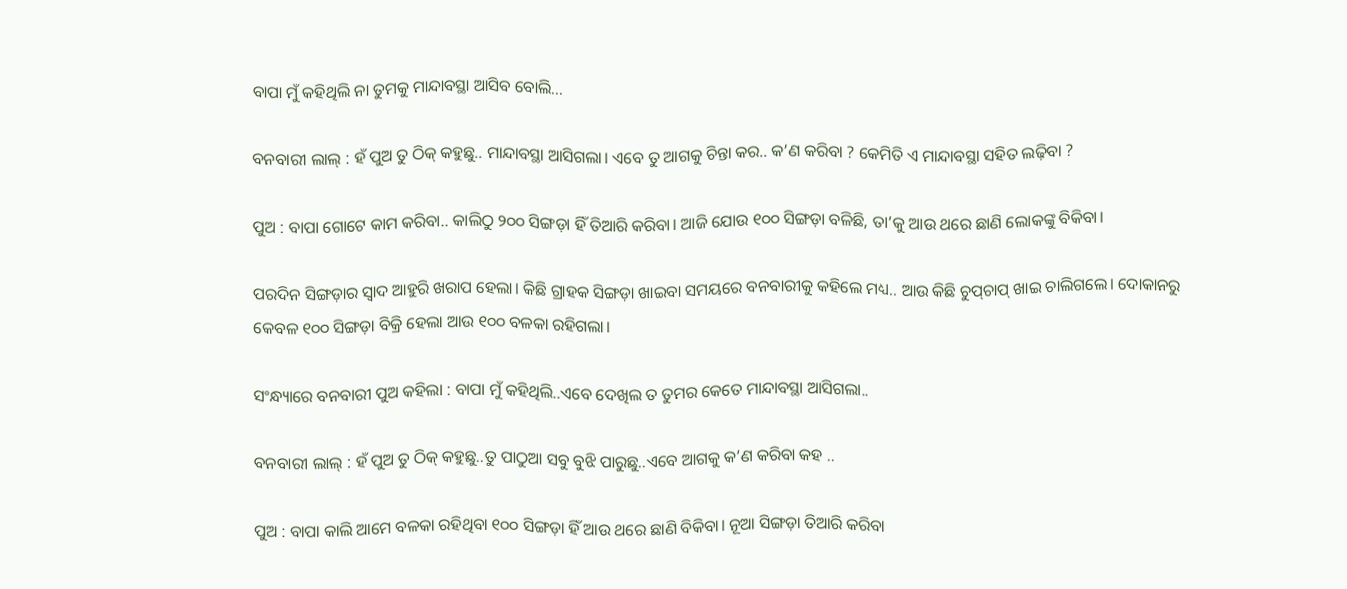ବାପା ମୁଁ କହିଥିଲି ନା ତୁମକୁ ମାନ୍ଦାବସ୍ଥା ଆସିବ ବୋଲି...

ବନବାରୀ ଲାଲ୍‌ : ହଁ ପୁଅ ତୁ ଠିକ୍‌ କହୁଛୁ.. ମାନ୍ଦାବସ୍ଥା ଆସିଗଲା। ଏବେ ତୁ ଆଗକୁ ଚିନ୍ତା କର.. କ’ଣ କରିବା ? କେମିତି ଏ ମାନ୍ଦାବସ୍ଥା ସହିତ ଲଢ଼ିବା ?

ପୁଅ : ବାପା ଗୋଟେ କାମ କରିବା.. କାଲିଠୁ ୨୦୦ ସିଙ୍ଗଡ଼ା ହିଁ ତିଆରି କରିବା। ଆଜି ଯୋଉ ୧୦୦ ସିଙ୍ଗଡ଼ା ବଳିଛି, ତା’କୁ ଆଉ ଥରେ ଛାଣି ଲୋକଙ୍କୁ ବିକିବା।

ପରଦିନ ସିଙ୍ଗଡ଼ାର ସ୍ୱାଦ ଆହୁରି ଖରାପ ହେଲା। କିଛି ଗ୍ରାହକ ସିଙ୍ଗଡ଼ା ଖାଇବା ସମୟରେ ବନବାରୀକୁ କହିଲେ ମଧ୍ୟ.. ଆଉ କିଛି ଚୁପ୍‌ଚାପ୍ ଖାଇ ଚାଲିଗଲେ। ଦୋକାନରୁ କେବଳ ୧୦୦ ସିଙ୍ଗଡ଼ା ବିକ୍ରି ହେଲା ଆଉ ୧୦୦ ବଳକା ରହିଗଲା।

ସଂନ୍ଧ୍ୟାରେ ବନବାରୀ ପୁଅ କହିଲା : ବାପା ମୁଁ କହିଥିଲି..ଏବେ ଦେଖିଲ ତ ତୁମର କେତେ ମାନ୍ଦାବସ୍ଥା ଆସିଗଲା..

ବନବାରୀ ଲାଲ୍‌ : ହଁ ପୁଅ ତୁ ଠିକ୍ କହୁଛୁ..ତୁ ପାଠୁଆ ସବୁ ବୁଝି ପାରୁଛୁ..ଏବେ ଆଗକୁ କ’ଣ କରିବା କହ ..

ପୁଅ : ବାପା କାଲି ଆମେ ବଳକା ରହିଥିବା ୧୦୦ ସିଙ୍ଗଡ଼ା ହିଁ ଆଉ ଥରେ ଛାଣି ବିକିବା। ନୂଆ ସିଙ୍ଗଡ଼ା ତିଆରି କରିବା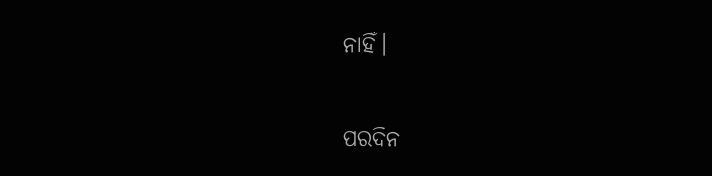ନାହିଁ।

ପରଦିନ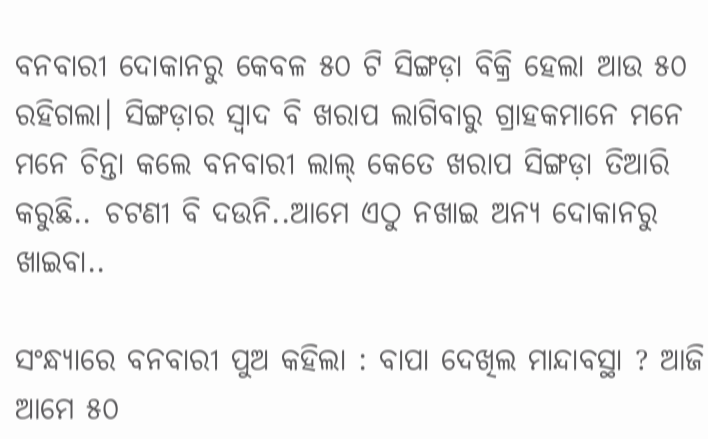ବନବାରୀ ଦୋକାନରୁ କେବଳ ୫୦ ଟି ସିଙ୍ଗଡ଼ା ବିକ୍ରି ହେଲା ଆଉ ୫୦ ରହିଗଲା। ସିଙ୍ଗଡ଼ାର ସ୍ୱାଦ ବି ଖରାପ ଲାଗିବାରୁ ଗ୍ରାହକମାନେ ମନେ ମନେ ଚିନ୍ତା କଲେ ବନବାରୀ ଲାଲ୍‌ କେତେ ଖରାପ ସିଙ୍ଗଡ଼ା ତିଆରି କରୁଛି.. ଚଟଣୀ ବି ଦଉନି..ଆମେ ଏଠୁ ନଖାଇ ଅନ୍ୟ ଦୋକାନରୁ ଖାଇବା..

ସଂନ୍ଧ୍ୟାରେ ବନବାରୀ ପୁଅ କହିଲା : ବାପା ଦେଖିଲ ମାନ୍ଦାବସ୍ଥା ? ଆଜି ଆମେ ୫୦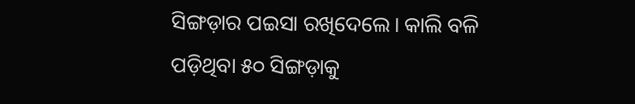ସିଙ୍ଗଡ଼ାର ପଇସା ରଖିଦେଲେ। କାଲି ବଳି ପଡ଼ିଥିବା ୫୦ ସିଙ୍ଗଡ଼ାକୁ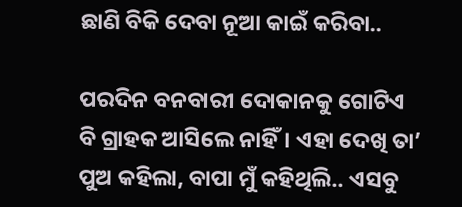ଛାଣି ବିକି ଦେବା ନୂଆ କାଇଁ କରିବା..

ପରଦିନ ବନବାରୀ ଦୋକାନକୁ ଗୋଟିଏ ବି ଗ୍ରାହକ ଆସିଲେ ନାହିଁ। ଏହା ଦେଖି ତା’ ପୁଅ କହିଲା, ବାପା ମୁଁ କହିଥିଲି.. ଏସବୁ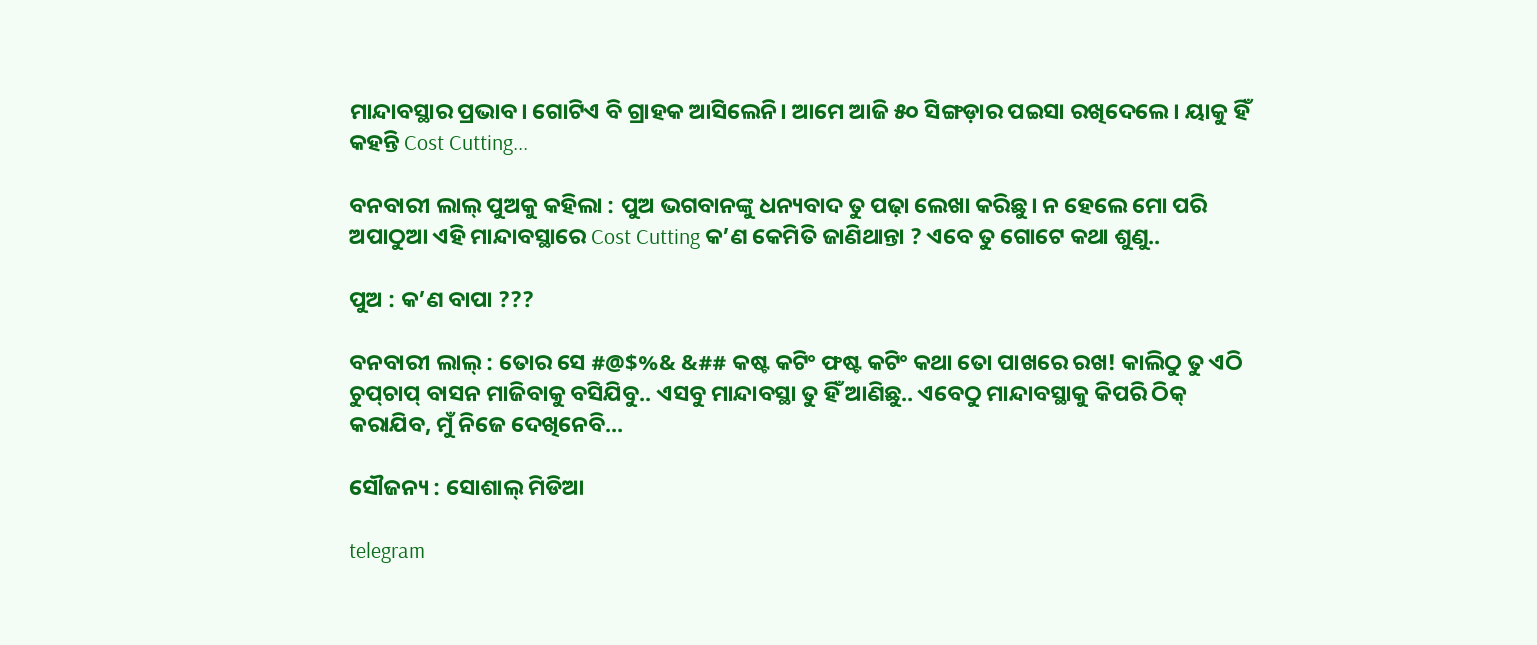ମାନ୍ଦାବସ୍ଥାର ପ୍ରଭାବ। ଗୋଟିଏ ବି ଗ୍ରାହକ ଆସିଲେନି। ଆମେ ଆଜି ୫୦ ସିଙ୍ଗଡ଼ାର ପଇସା ରଖିଦେଲେ। ୟାକୁ ହିଁ କହନ୍ତି Cost Cutting...

ବନବାରୀ ଲାଲ୍ ପୁଅକୁ କହିଲା : ପୁଅ ଭଗବାନଙ୍କୁ ଧନ୍ୟବାଦ ତୁ ପଢ଼ା ଲେଖା କରିଛୁ। ନ ହେଲେ ମୋ ପରି ଅପାଠୁଆ ଏହି ମାନ୍ଦାବସ୍ଥାରେ Cost Cutting କ’ଣ କେମିତି ଜାଣିଥାନ୍ତା ? ଏବେ ତୁ ଗୋଟେ କଥା ଶୁଣୁ..

ପୁଅ : କ’ଣ ବାପା ???

ବନବାରୀ ଲାଲ୍‌ : ତୋର ସେ #@$%& &## କଷ୍ଟ କଟିଂ ଫଷ୍ଟ କଟିଂ କଥା ତୋ ପାଖରେ ରଖ! କାଲିଠୁ ତୁ ଏଠି ଚୁପ୍‌ଚାପ୍ ବାସନ ମାଜିବାକୁ ବସିଯିବୁ.. ଏସବୁ ମାନ୍ଦାବସ୍ଥା ତୁ ହିଁ ଆଣିଛୁ.. ଏବେଠୁ ମାନ୍ଦାବସ୍ଥାକୁ କିପରି ଠିକ୍‌ କରାଯିବ, ମୁଁ ନିଜେ ଦେଖିନେବି...

ସୌଜନ୍ୟ : ସୋଶାଲ୍‌ ମିଡିଆ

telegram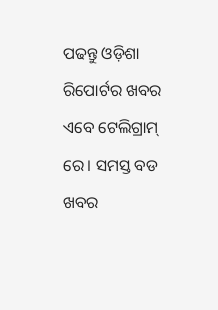ପଢନ୍ତୁ ଓଡ଼ିଶା ରିପୋର୍ଟର ଖବର ଏବେ ଟେଲିଗ୍ରାମ୍ ରେ। ସମସ୍ତ ବଡ ଖବର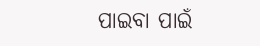ପାଇବା ପାଇଁ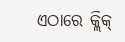ଏଠାରେ କ୍ଲିକ୍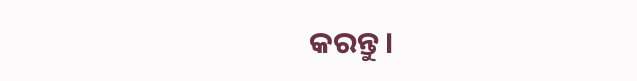କରନ୍ତୁ।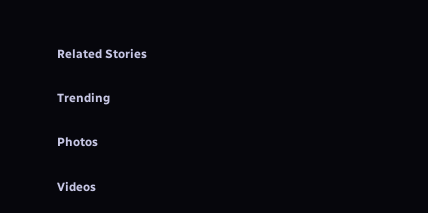Related Stories

Trending

Photos

Videos